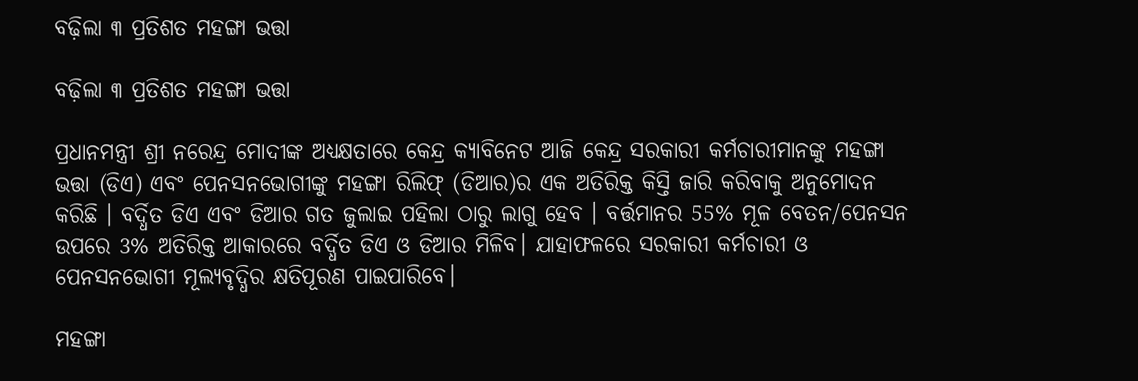ବଢ଼ିଲା ୩ ପ୍ରତିଶତ ମହଙ୍ଗା ଭତ୍ତା

ବଢ଼ିଲା ୩ ପ୍ରତିଶତ ମହଙ୍ଗା ଭତ୍ତା

ପ୍ରଧାନମନ୍ତ୍ରୀ ଶ୍ରୀ ନରେନ୍ଦ୍ର ମୋଦୀଙ୍କ ଅଧ୍ୟକ୍ଷତାରେ କେନ୍ଦ୍ର କ୍ୟାବିନେଟ ଆଜି କେନ୍ଦ୍ର ସରକାରୀ କର୍ମଚାରୀମାନଙ୍କୁ ମହଙ୍ଗା ଭତ୍ତା (ଡିଏ) ଏବଂ ପେନସନଭୋଗୀଙ୍କୁ ମହଙ୍ଗା ରିଲିଫ୍ (ଡିଆର)ର ଏକ ଅତିରିକ୍ତ କିସ୍ତି ଜାରି କରିବାକୁ ଅନୁମୋଦନ କରିଛି । ବର୍ଦ୍ଧିତ ଡିଏ ଏବଂ ଡିଆର ଗତ ଜୁଲାଇ ପହିଲା ଠାରୁ ଲାଗୁ ହେବ । ବର୍ତ୍ତମାନର 55% ମୂଳ ବେତନ/ପେନସନ ଉପରେ 3% ଅତିରିକ୍ତ ଆକାରରେ ବର୍ଦ୍ଧିତ ଡିଏ ଓ ଡିଆର ମିଳିବ। ଯାହାଫଳରେ ସରକାରୀ କର୍ମଚାରୀ ଓ ପେନସନଭୋଗୀ ମୂଲ୍ୟବୃଦ୍ଧିର କ୍ଷତିପୂରଣ ପାଇପାରିବେ।

ମହଙ୍ଗା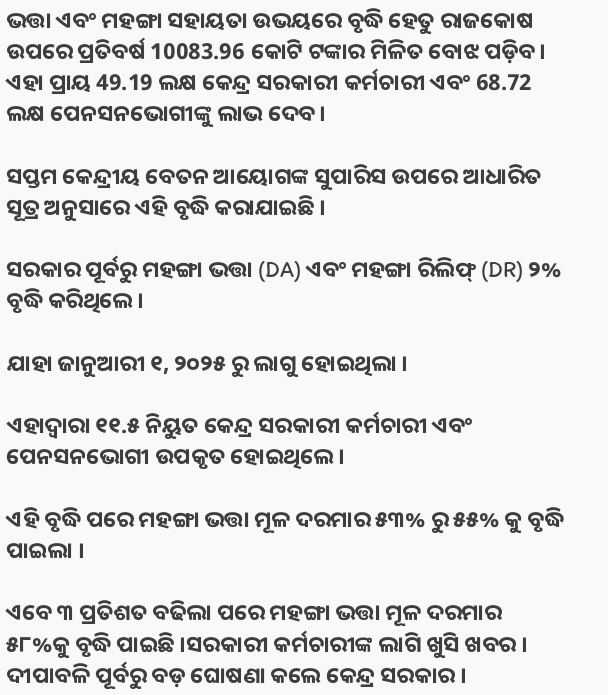ଭତ୍ତା ଏବଂ ମହଙ୍ଗା ସହାୟତା ଉଭୟରେ ବୃଦ୍ଧି ହେତୁ ରାଜକୋଷ ଉପରେ ପ୍ରତିବର୍ଷ 10083.96 କୋଟି ଟଙ୍କାର ମିଳିତ ବୋଝ ପଡ଼ିବ। ଏହା ପ୍ରାୟ 49.19 ଲକ୍ଷ କେନ୍ଦ୍ର ସରକାରୀ କର୍ମଚାରୀ ଏବଂ 68.72 ଲକ୍ଷ ପେନସନଭୋଗୀଙ୍କୁ ଲାଭ ଦେବ।

ସପ୍ତମ କେନ୍ଦ୍ରୀୟ ବେତନ ଆୟୋଗଙ୍କ ସୁପାରିସ ଉପରେ ଆଧାରିତ ସୂତ୍ର ଅନୁସାରେ ଏହି ବୃଦ୍ଧି କରାଯାଇଛି ।

ସରକାର ପୂର୍ବରୁ ମହଙ୍ଗା ଭତ୍ତା (DA) ଏବଂ ମହଙ୍ଗା ରିଲିଫ୍ (DR) ୨% ବୃଦ୍ଧି କରିଥିଲେ ।

ଯାହା ଜାନୁଆରୀ ୧, ୨୦୨୫ ରୁ ଲାଗୁ ହୋଇଥିଲା ।

ଏହାଦ୍ବାରା ୧୧.୫ ନିୟୁତ କେନ୍ଦ୍ର ସରକାରୀ କର୍ମଚାରୀ ଏବଂ ପେନସନଭୋଗୀ ଉପକୃତ ହୋଇଥିଲେ ।

ଏହି ବୃଦ୍ଧି ପରେ ମହଙ୍ଗା ଭତ୍ତା ମୂଳ ଦରମାର ୫୩% ରୁ ୫୫% କୁ ବୃଦ୍ଧି ପାଇଲା ।

ଏବେ ୩ ପ୍ରତିଶତ ବଢିଲା ପରେ ମହଙ୍ଗା ଭତ୍ତା ମୂଳ ଦରମାର ୫୮%କୁ ବୃଦ୍ଧି ପାଇଛି ।ସରକାରୀ କର୍ମଚାରୀଙ୍କ ଲାଗି ଖୁସି ଖବର । ଦୀପାବଳି ପୂର୍ବରୁ ବଡ଼ ଘୋଷଣା କଲେ କେନ୍ଦ୍ର ସରକାର ।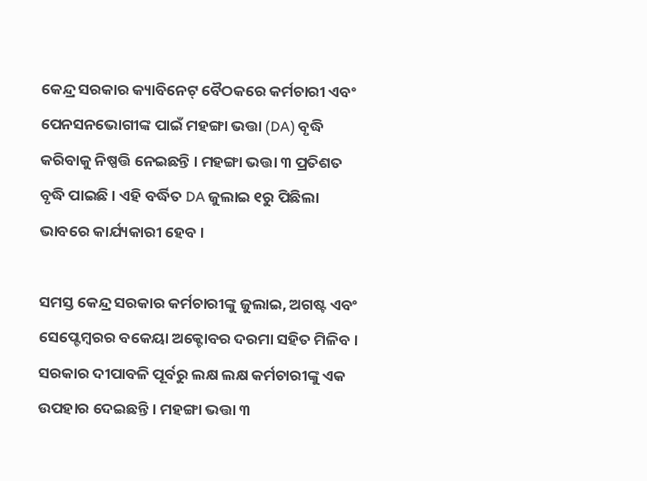କେନ୍ଦ୍ର ସରକାର କ୍ୟାବିନେଟ୍ ବୈଠକରେ କର୍ମଚାରୀ ଏବଂ ପେନସନଭୋଗୀଙ୍କ ପାଇଁ ମହଙ୍ଗା ଭତ୍ତା (DA) ବୃଦ୍ଧି କରିବାକୁ ନିଷ୍ପତ୍ତି ନେଇଛନ୍ତି । ମହଙ୍ଗା ଭତ୍ତା ୩ ପ୍ରତିଶତ ବୃଦ୍ଧି ପାଇଛି । ଏହି ବର୍ଦ୍ଧିତ DA ଜୁଲାଇ ୧ରୁ ପିଛିଲା ଭାବରେ କାର୍ଯ୍ୟକାରୀ ହେବ ।

ସମସ୍ତ କେନ୍ଦ୍ର ସରକାର କର୍ମଚାରୀଙ୍କୁ ଜୁଲାଇ, ଅଗଷ୍ଟ ଏବଂ ସେପ୍ଟେମ୍ବରର ବକେୟା ଅକ୍ଟୋବର ଦରମା ସହିତ ମିଳିବ । ସରକାର ଦୀପାବଳି ପୂର୍ବରୁ ଲକ୍ଷ ଲକ୍ଷ କର୍ମଚାରୀଙ୍କୁ ଏକ ଉପହାର ଦେଇଛନ୍ତି । ମହଙ୍ଗା ଭତ୍ତା ୩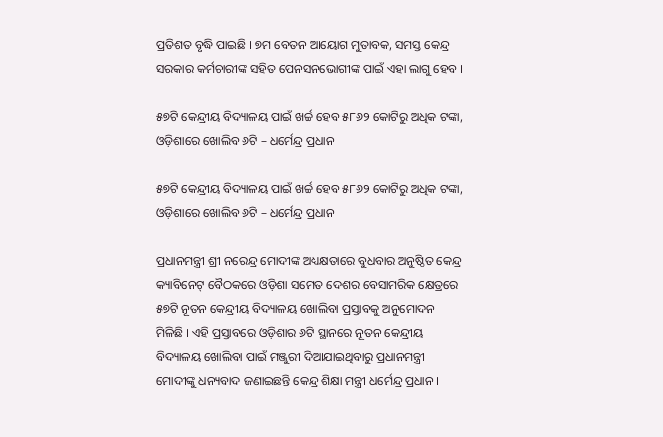ପ୍ରତିଶତ ବୃଦ୍ଧି ପାଇଛି । ୭ମ ବେତନ ଆୟୋଗ ମୁତାବକ, ସମସ୍ତ କେନ୍ଦ୍ର ସରକାର କର୍ମଚାରୀଙ୍କ ସହିତ ପେନସନଭୋଗୀଙ୍କ ପାଇଁ ଏହା ଲାଗୁ ହେବ ।

୫୭ଟି କେନ୍ଦ୍ରୀୟ ବିଦ୍ୟାଳୟ ପାଇଁ ଖର୍ଚ୍ଚ ହେବ ୫୮୬୨ କୋଟିରୁ ଅଧିକ ଟଙ୍କା, ଓଡ଼ିଶାରେ ଖୋଲିବ ୬ଟି – ଧର୍ମେନ୍ଦ୍ର ପ୍ରଧାନ

୫୭ଟି କେନ୍ଦ୍ରୀୟ ବିଦ୍ୟାଳୟ ପାଇଁ ଖର୍ଚ୍ଚ ହେବ ୫୮୬୨ କୋଟିରୁ ଅଧିକ ଟଙ୍କା, ଓଡ଼ିଶାରେ ଖୋଲିବ ୬ଟି – ଧର୍ମେନ୍ଦ୍ର ପ୍ରଧାନ

ପ୍ରଧାନମନ୍ତ୍ରୀ ଶ୍ରୀ ନରେନ୍ଦ୍ର ମୋଦୀଙ୍କ ଅଧ୍ୟକ୍ଷତାରେ ବୁଧବାର ଅନୁଷ୍ଠିତ କେନ୍ଦ୍ର କ୍ୟାବିନେଟ୍‌ ବୈଠକରେ ଓଡ଼ିଶା ସମେତ ଦେଶର ବେସାମରିକ କ୍ଷେତ୍ରରେ ୫୭ଟି ନୂତନ କେନ୍ଦ୍ରୀୟ ବିଦ୍ୟାଳୟ ଖୋଲିବା ପ୍ରସ୍ତାବକୁ ଅନୁମୋଦନ ମିଳିଛି । ଏହି ପ୍ରସ୍ତାବରେ ଓଡ଼ିଶାର ୬ଟି ସ୍ଥାନରେ ନୂତନ କେନ୍ଦ୍ରୀୟ ବିଦ୍ୟାଳୟ ଖୋଲିବା ପାଇଁ ମଞ୍ଜୁରୀ ଦିଆଯାଇଥିବାରୁ ପ୍ରଧାନମନ୍ତ୍ରୀ ମୋଦୀଙ୍କୁ ଧନ୍ୟବାଦ ଜଣାଇଛନ୍ତି କେନ୍ଦ୍ର ଶିକ୍ଷା ମନ୍ତ୍ରୀ ଧର୍ମେନ୍ଦ୍ର ପ୍ରଧାନ ।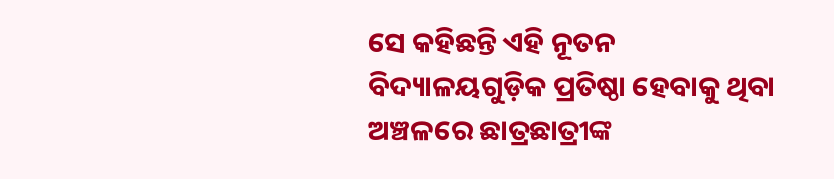ସେ କହିଛନ୍ତି ଏହି ନୂତନ ବିଦ୍ୟାଳୟଗୁଡ଼ିକ ପ୍ରତିଷ୍ଠା ହେବାକୁ ଥିବା ଅଞ୍ଚଳରେ ଛାତ୍ରଛାତ୍ରୀଙ୍କ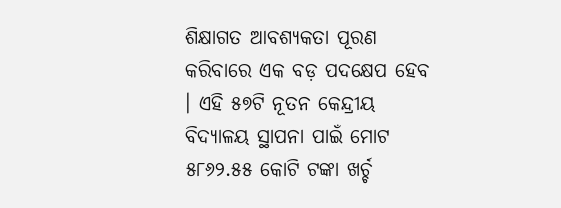ଶିକ୍ଷାଗତ ଆବଶ୍ୟକତା ପୂରଣ କରିବାରେ ଏକ ବଡ଼ ପଦକ୍ଷେପ ହେବ । ଏହି ୫୭ଟି ନୂତନ କେନ୍ଦ୍ରୀୟ ବିଦ୍ୟାଳୟ ସ୍ଥାପନା ପାଇଁ ମୋଟ ୫୮୬୨.୫୫ କୋଟି ଟଙ୍କା ଖର୍ଚ୍ଚ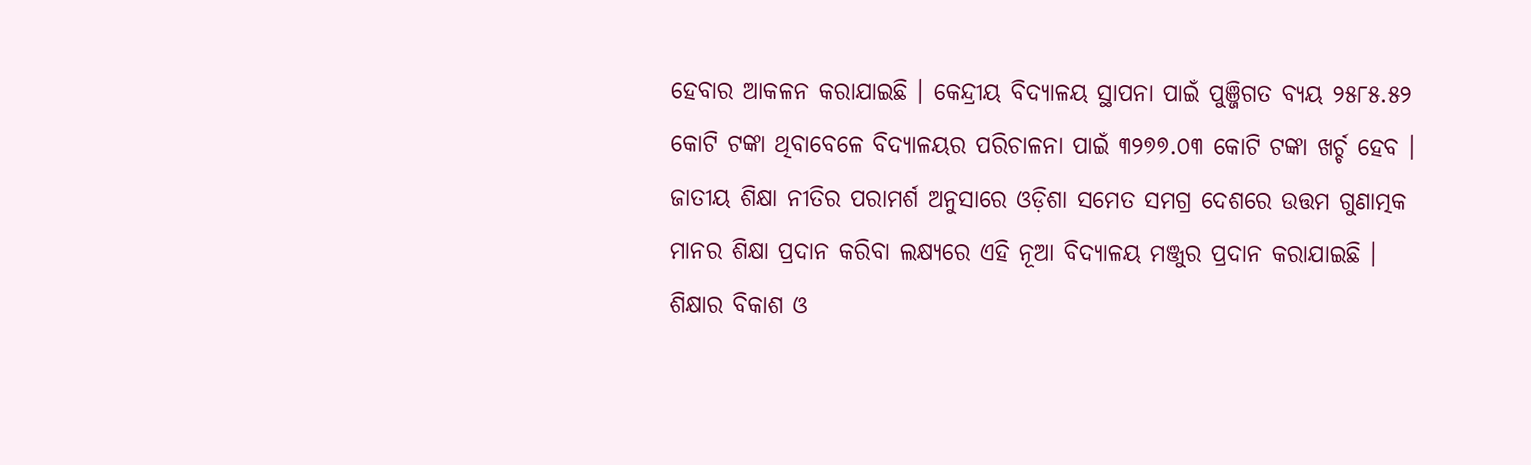ହେବାର ଆକଳନ କରାଯାଇଛି । କେନ୍ଦ୍ରୀୟ ବିଦ୍ୟାଳୟ ସ୍ଥାପନା ପାଇଁ ପୁଞ୍ଜିଗତ ବ୍ୟୟ ୨୫୮୫.୫୨ କୋଟି ଟଙ୍କା ଥିବାବେଳେ ବିଦ୍ୟାଳୟର ପରିଚାଳନା ପାଇଁ ୩୨୭୭.୦୩ କୋଟି ଟଙ୍କା ଖର୍ଚ୍ଚ ହେବ । ଜାତୀୟ ଶିକ୍ଷା ନୀତିର ପରାମର୍ଶ ଅନୁସାରେ ଓଡ଼ିଶା ସମେତ ସମଗ୍ର ଦେଶରେ ଉତ୍ତମ ଗୁଣାତ୍ମକ ମାନର ଶିକ୍ଷା ପ୍ରଦାନ କରିବା ଲକ୍ଷ୍ୟରେ ଏହି ନୂଆ ବିଦ୍ୟାଳୟ ମଞ୍ଜୁର ପ୍ରଦାନ କରାଯାଇଛି । ଶିକ୍ଷାର ବିକାଶ ଓ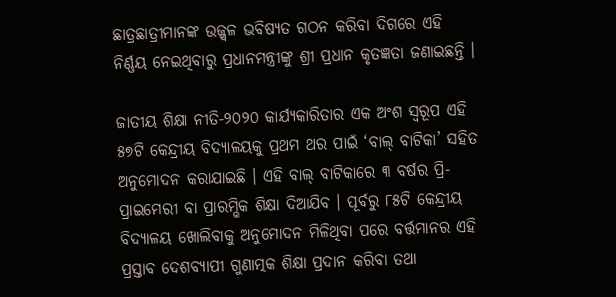ଛାତ୍ରଛାତ୍ରୀମାନଙ୍କ ଉଜ୍ଜ୍ୱଳ ଭବିଷ୍ୟତ ଗଠନ କରିବା ଦିଗରେ ଏହି ନିର୍ଣ୍ଣୟ ନେଇଥିବାରୁ ପ୍ରଧାନମନ୍ତ୍ରୀଙ୍କୁ ଶ୍ରୀ ପ୍ରଧାନ କୃତଜ୍ଞତା ଜଣାଇଛନ୍ତି ।

ଜାତୀୟ ଶିକ୍ଷା ନୀତି-୨୦୨୦ କାର୍ଯ୍ୟକାରିତାର ଏକ ଅଂଶ ସ୍ୱରୂପ ଏହି ୫୭ଟି କେନ୍ଦ୍ରୀୟ ବିଦ୍ୟାଳୟକୁ ପ୍ରଥମ ଥର ପାଇଁ ‘ବାଲ୍ ବାଟିକା’ ସହିତ ଅନୁମୋଦନ କରାଯାଇଛି । ଏହି ବାଲ୍ ବାଟିକାରେ ୩ ବର୍ଷର ପ୍ରି-ପ୍ରାଇମେରୀ ବା ପ୍ରାରମ୍ଭିକ ଶିକ୍ଷା ଦିଆଯିବ । ପୂର୍ବରୁ ୮୫ଟି କେନ୍ଦ୍ରୀୟ ବିଦ୍ୟାଳୟ ଖୋଲିବାକୁ ଅନୁମୋଦନ ମିଳିଥିବା ପରେ ବର୍ତ୍ତମାନର ଏହି ପ୍ରସ୍ତାବ ଦେଶବ୍ୟାପୀ ଗୁଣାତ୍ମକ ଶିକ୍ଷା ପ୍ରଦାନ କରିବା ତଥା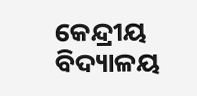କେନ୍ଦ୍ରୀୟ ବିଦ୍ୟାଳୟ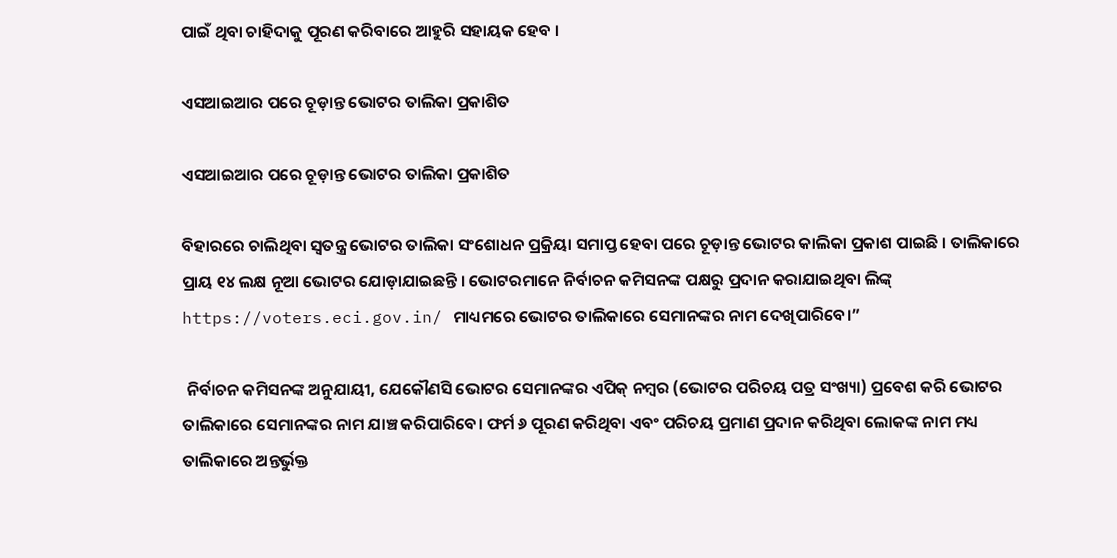ପାଇଁ ଥିବା ଚାହିଦାକୁ ପୂରଣ କରିବାରେ ଆହୁରି ସହାୟକ ହେବ ।

ଏସଆଇଆର ପରେ ଚୂଡ଼ାନ୍ତ ଭୋଟର ତାଲିକା ପ୍ରକାଶିତ

ଏସଆଇଆର ପରେ ଚୂଡ଼ାନ୍ତ ଭୋଟର ତାଲିକା ପ୍ରକାଶିତ

ବିହାରରେ ଚାଲିଥିବା ସ୍ବତନ୍ତ୍ର ଭୋଟର ତାଲିକା ସଂଶୋଧନ ପ୍ରକ୍ରିୟା ସମାପ୍ତ ହେବା ପରେ ଚୂଡ଼ାନ୍ତ ଭୋଟର କାଲିକା ପ୍ରକାଶ ପାଇଛି । ତାଲିକାରେ ପ୍ରାୟ ୧୪ ଲକ୍ଷ ନୂଆ ଭୋଟର ଯୋଡ଼ାଯାଇଛନ୍ତି । ଭୋଟରମାନେ ନିର୍ବାଚନ କମିସନଙ୍କ ପକ୍ଷରୁ ପ୍ରଦାନ କରାଯାଇଥିବା ଲିଙ୍କ୍ https://voters.eci.gov.in/ ମାଧ୍ୟମରେ ଭୋଟର ତାଲିକାରେ ସେମାନଙ୍କର ନାମ ଦେଖିପାରିବେ।”

 ନିର୍ବାଚନ କମିସନଙ୍କ ଅନୁଯାୟୀ, ଯେକୌଣସି ଭୋଟର ସେମାନଙ୍କର ଏପିକ୍ ନମ୍ବର (ଭୋଟର ପରିଚୟ ପତ୍ର ସଂଖ୍ୟା) ପ୍ରବେଶ କରି ଭୋଟର ତାଲିକାରେ ସେମାନଙ୍କର ନାମ ଯାଞ୍ଚ କରିପାରିବେ। ଫର୍ମ ୬ ପୂରଣ କରିଥିବା ଏବଂ ପରିଚୟ ପ୍ରମାଣ ପ୍ରଦାନ କରିଥିବା ଲୋକଙ୍କ ନାମ ମଧ୍ୟ ତାଲିକାରେ ଅନ୍ତର୍ଭୁକ୍ତ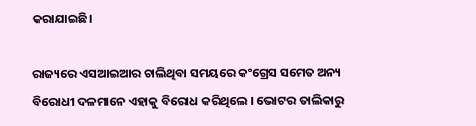କରାଯାଇଛି।

ରାଜ୍ୟରେ ଏସଆଇଆର ଚାଲିଥିବା ସମୟରେ କଂଗ୍ରେସ ସମେତ ଅନ୍ୟ ବିରୋଧୀ ଦଳମାନେ ଏହାକୁ ବିରୋଧ କରିଥିଲେ । ଭୋଟର ତାଲିକାରୁ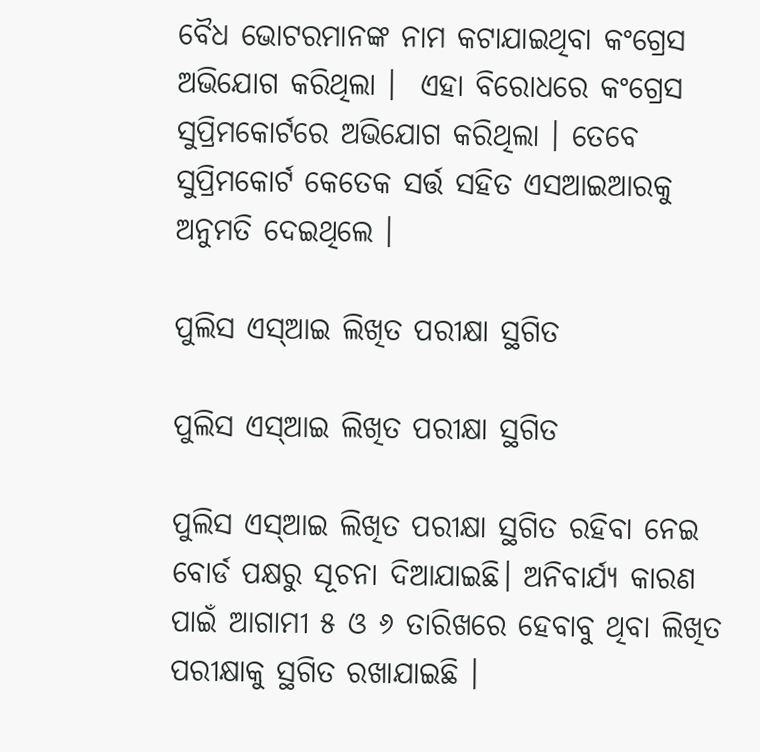ବୈଧ ଭୋଟରମାନଙ୍କ ନାମ କଟାଯାଇଥିବା କଂଗ୍ରେସ ଅଭିଯୋଗ କରିଥିଲା ।  ଏହା ବିରୋଧରେ କଂଗ୍ରେସ ସୁପ୍ରିମକୋର୍ଟରେ ଅଭିଯୋଗ କରିଥିଲା । ତେବେ ସୁପ୍ରିମକୋର୍ଟ କେତେକ ସର୍ତ୍ତ ସହିତ ଏସଆଇଆରକୁ ଅନୁମତି ଦେଇଥିଲେ ।

ପୁଲିସ ଏସ୍ଆଇ ଲିଖିତ ପରୀକ୍ଷା ସ୍ଥଗିତ

ପୁଲିସ ଏସ୍ଆଇ ଲିଖିତ ପରୀକ୍ଷା ସ୍ଥଗିତ

ପୁଲିସ ଏସ୍ଆଇ ଲିଖିତ ପରୀକ୍ଷା ସ୍ଥଗିତ ରହିବା ନେଇ ବୋର୍ଡ ପକ୍ଷରୁ ସୂଚନା ଦିଆଯାଇଛି। ଅନିବାର୍ଯ୍ୟ କାରଣ ପାଇଁ ଆଗାମୀ ୫ ଓ ୬ ତାରିଖରେ ହେବାବୁ ଥିବା ଲିଖିତ ପରୀକ୍ଷାକୁ ସ୍ଥଗିତ ରଖାଯାଇଛି ।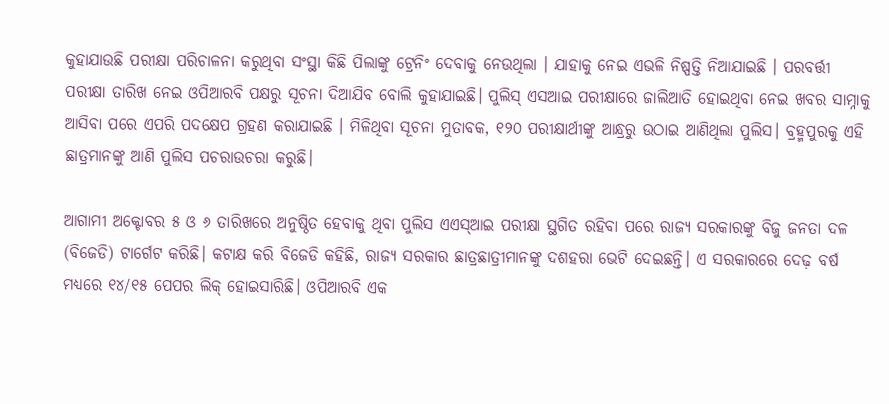କୁହାଯାଉଛି ପରୀକ୍ଷା ପରିଚାଳନା କରୁଥିବା ସଂସ୍ଥା କିଛି ପିଲାଙ୍କୁ ଟ୍ରେନିଂ ଦେବାକୁ ନେଉଥିଲା । ଯାହାକୁ ନେଇ ଏଭଳି ନିଷ୍ପତ୍ତି ନିଆଯାଇଛି । ପରବର୍ତ୍ତୀ ପରୀକ୍ଷା ତାରିଖ ନେଇ ଓପିଆରବି ପକ୍ଷରୁ ସୂଚନା ଦିଆଯିବ ବୋଲି କୁହାଯାଇଛି। ପୁଲିସ୍ ଏସଆଇ ପରୀକ୍ଷାରେ ଜାଲିଆତି ହୋଇଥିବା ନେଇ ଖବର ସାମ୍ନାକୁ ଆସିବା ପରେ ଏପରି ପଦକ୍ଷେପ ଗ୍ରହଣ କରାଯାଇଛି । ମିଳିଥିବା ସୂଚନା ମୁତାବକ, ୧୨୦ ପରୀକ୍ଷାର୍ଥୀଙ୍କୁ ଆନ୍ଧ୍ରରୁ ଉଠାଇ ଆଣିଥିଲା ପୁଲିସ। ବ୍ରହ୍ମପୁରକୁ ଏହି ଛାତ୍ରମାନଙ୍କୁ ଆଣି ପୁଲିସ ପଚରାଉଚରା କରୁଛି।

ଆଗାମୀ ଅକ୍ଟୋବର ୫ ଓ ୬ ତାରିଖରେ ଅନୁଷ୍ଠିତ ହେବାକୁ ଥିବା ପୁଲିସ ଏଏସ୍‌ଆଇ ପରୀକ୍ଷା ସ୍ଥଗିତ ରହିବା ପରେ ରାଜ୍ୟ ସରକାରଙ୍କୁ ବିଜୁ ଜନତା ଦଳ (ବିଜେଡି) ଟାର୍ଗେଟ କରିଛି। କଟାକ୍ଷ କରି ବିଜେଡି କହିଛି, ରାଜ୍ୟ ସରକାର ଛାତ୍ରଛାତ୍ରୀମାନଙ୍କୁ ଦଶହରା ଭେଟି ଦେଇଛନ୍ତି। ଏ ସରକାରରେ ଦେଢ଼ ବର୍ଷ ମଧ୍ୟରେ ୧୪/୧୫ ପେପର ଲିକ୍‌ ହୋଇସାରିଛି। ଓପିଆରବି ଏକ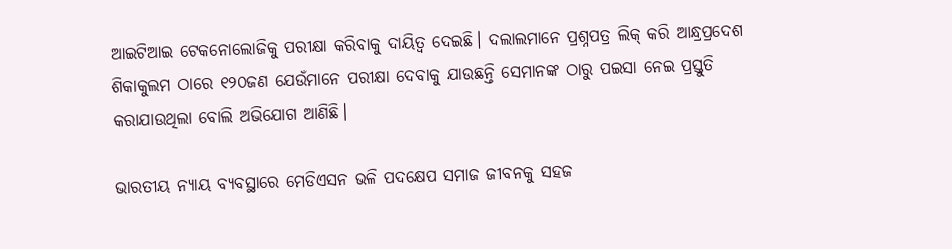ଆଇଟିଆଇ ଟେକନୋଲୋଜିକୁ ପରୀକ୍ଷା କରିବାକୁ ଦାୟିତ୍ବ ଦେଇଛି। ଦଲାଲମାନେ ପ୍ରଶ୍ନପତ୍ର ଲିକ୍‌ କରି ଆନ୍ଧ୍ରପ୍ରଦେଶ ଶିକାକୁଲମ ଠାରେ ୧୨୦ଜଣ ଯେଉଁମାନେ ପରୀକ୍ଷା ଦେବାକୁ ଯାଉଛନ୍ତି ସେମାନଙ୍କ ଠାରୁ ପଇସା ନେଇ ପ୍ରସ୍ତୁତି କରାଯାଉଥିଲା ବୋଲି ଅଭିଯୋଗ ଆଣିଛି।

ଭାରତୀୟ ନ୍ୟାୟ ବ୍ୟବସ୍ଥାରେ ମେଡିଏସନ ଭଳି ପଦକ୍ଷେପ ସମାଜ ଜୀବନକୁ ସହଜ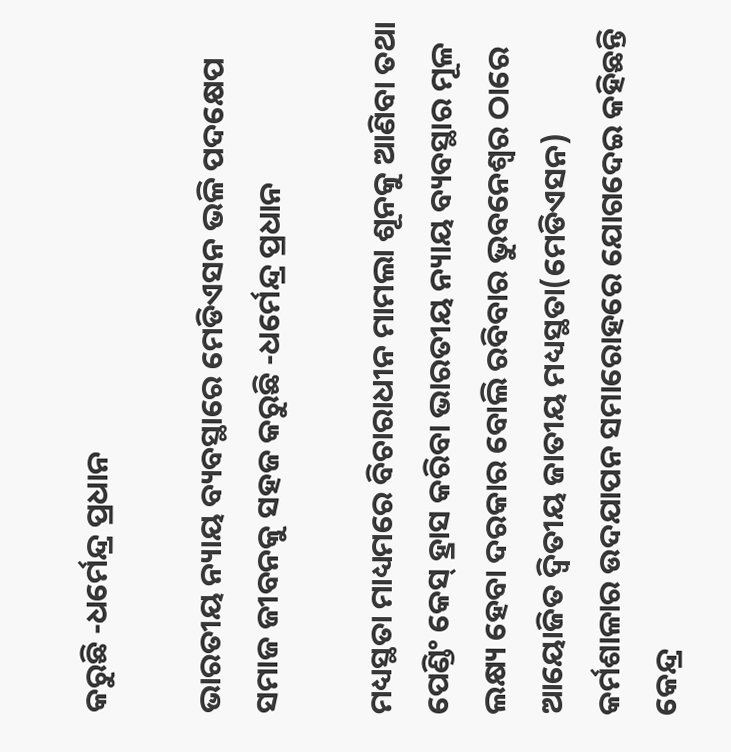କରୁଛି -ଧର୍ମେନ୍ଦ୍ର ପ୍ରଧାନ

ଭାରତୀୟ ନ୍ୟାୟ ବ୍ୟବସ୍ଥାରେ ମେଡିଏସନ ଭଳି ପଦକ୍ଷେପ ସମାଜ ଜୀବନକୁ ସହଜ କରୁଛି -ଧର୍ମେନ୍ଦ୍ର ପ୍ରଧାନ

ମଧ୍ୟସ୍ଥତା ମାଧ୍ୟମରେ ବିଚାରାଧୀନ ମାମଲା ଶୂନକୁ ଆଣିବା ତଥା ପେଣ୍ଡିଂ କେସ୍ ହ୍ରାସ କରିବା ଭାରତୀୟ ନ୍ୟାୟ ବ୍ୟବସ୍ଥାର ମୂଳ ଲକ୍ଷ୍ୟ ହେବା ଦରକାର ବୋଲି ରବିବାର ଭୁବନେଶ୍ୱର ଠାରେ ଆୟୋଜିତ ଦ୍ୱିତୀୟ ଜାତୀୟ ମଧ୍ୟସ୍ଥତା(ମେଡିଏସନ) କର୍ମଶାଳାର ଉଦଯାପନ ସମାରୋହରେ ଯୋଗଦେଇ କହିଛନ୍ତି କେନ୍ଦ୍ର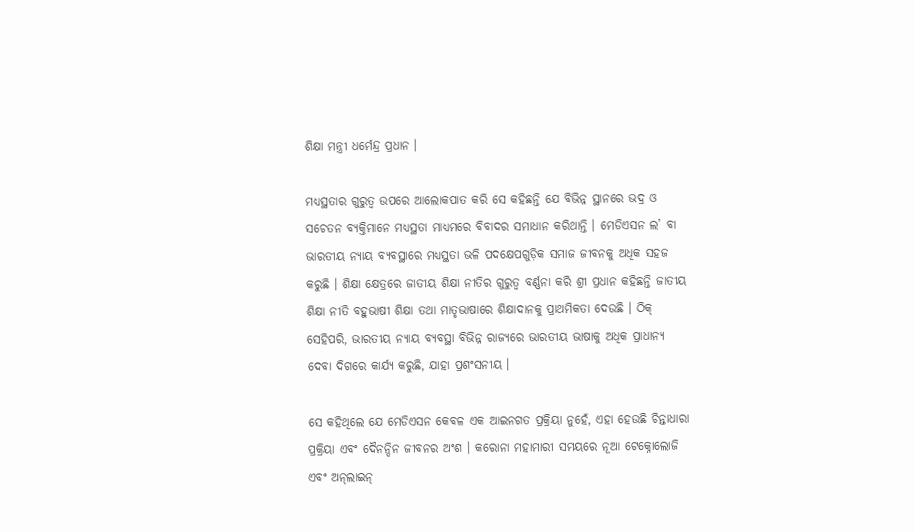ଶିକ୍ଷା ମନ୍ତ୍ରୀ ଧର୍ମେନ୍ଦ୍ର ପ୍ରଧାନ ।

ମଧ୍ୟସ୍ଥତାର ଗୁରୁତ୍ୱ ଉପରେ ଆଲୋକପାତ କରି ସେ କହିଛନ୍ତି ଯେ ବିଭିନ୍ନ ସ୍ଥାନରେ ଭଦ୍ର ଓ ସଚେତନ ବ୍ୟକ୍ତିମାନେ ମଧ୍ୟସ୍ଥତା ମାଧ୍ୟମରେ ବିବାଦର ସମାଧାନ କରିଥାନ୍ତି । ମେଡିଏସନ ଲ’ ବା ଭାରତୀୟ ନ୍ୟାୟ ବ୍ୟବସ୍ଥାରେ ମଧ୍ୟସ୍ଥତା ଭଳି ପଦକ୍ଷେପଗୁଡ଼ିକ ସମାଜ ଜୀବନକୁ ଅଧିକ ସହଜ କରୁଛି । ଶିକ୍ଷା କ୍ଷେତ୍ରରେ ଜାତୀୟ ଶିକ୍ଷା ନୀତିର ଗୁରୁତ୍ୱ ବର୍ଣ୍ଣନା କରି ଶ୍ରୀ ପ୍ରଧାନ କହିଛନ୍ତି ଜାତୀୟ ଶିକ୍ଷା ନୀତି ବହୁଭାଷୀ ଶିକ୍ଷା ତଥା ମାତୃଭାଷାରେ ଶିକ୍ଷାଦାନକୁ ପ୍ରାଥମିକତା ଦେଉଛି । ଠିକ୍ ସେହିପରି, ଭାରତୀୟ ନ୍ୟାୟ ବ୍ୟବସ୍ଥା ବିଭିନ୍ନ ରାଜ୍ୟରେ ଭାରତୀୟ ଭାଷାକୁ ଅଧିକ ପ୍ରାଧାନ୍ୟ ଦେବା ଦିଗରେ କାର୍ଯ୍ୟ କରୁଛି, ଯାହା ପ୍ରଶଂସନୀୟ ।

ସେ କହିଥିଲେ ଯେ ମେଡିଏସନ କେବଳ ଏକ ଆଇନଗତ ପ୍ରକ୍ରିୟା ନୁହେଁ, ଏହା ହେଉଛି ଚିନ୍ତାଧାରା ପ୍ରକ୍ରିୟା ଏବଂ ଦୈନନ୍ଦିନ ଜୀବନର ଅଂଶ । କରୋନା ମହାମାରୀ ସମୟରେ ନୂଆ ଟେକ୍ନୋଲୋଜି ଏବଂ ଅନ୍‌ଲାଇନ୍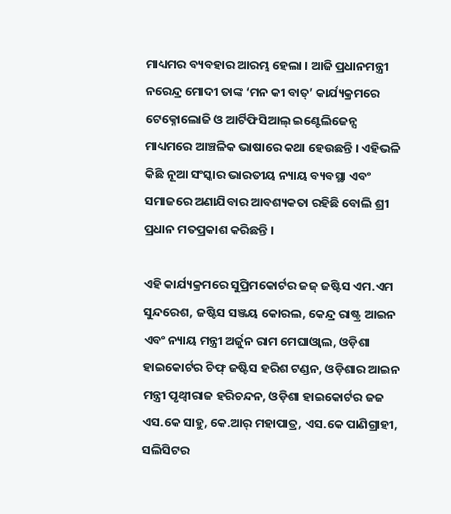ମାଧ୍ୟମର ବ୍ୟବହାର ଆରମ୍ଭ ହେଲା । ଆଜି ପ୍ରଧାନମନ୍ତ୍ରୀ ନରେନ୍ଦ୍ର ମୋଦୀ ତାଙ୍କ ‘ମନ କୀ ବାତ୍’ କାର୍ଯ୍ୟକ୍ରମରେ ଟେକ୍ନୋଲୋଜି ଓ ଆର୍ଟିଫିସିଆଲ୍ ଇଣ୍ଟେଲିଜେନ୍ସ ମାଧ୍ୟମରେ ଆଞ୍ଚଳିକ ଭାଷାରେ କଥା ହେଉଛନ୍ତି । ଏହିଭଳି କିଛି ନୂଆ ସଂସ୍କାର ଭାରତୀୟ ନ୍ୟାୟ ବ୍ୟବସ୍ଥା ଏବଂ ସମାଜରେ ଅଣାଯିବାର ଆବଶ୍ୟକତା ରହିଛି ବୋଲି ଶ୍ରୀ ପ୍ରଧାନ ମତପ୍ରକାଶ କରିଛନ୍ତି ।

ଏହି କାର୍ଯ୍ୟକ୍ରମରେ ସୁପ୍ରିମକୋର୍ଟର ଜଜ୍ ଜଷ୍ଟିସ ଏମ.ଏମ ସୁନ୍ଦରେଶ, ଜଷ୍ଟିସ ସଞ୍ଜୟ କୋରଲ, କେନ୍ଦ୍ର ରାଷ୍ଟ୍ର ଆଇନ ଏବଂ ନ୍ୟାୟ ମନ୍ତ୍ରୀ ଅର୍ଜୁନ ରାମ ମେଘାଓ୍ୱାଲ, ଓଡ଼ିଶା ହାଇକୋର୍ଟର ଚିଫ୍ ଜଷ୍ଟିସ ହରିଶ ଟଣ୍ଡନ, ଓଡ଼ିଶାର ଆଇନ ମନ୍ତ୍ରୀ ପୃଥ୍ୱୀରାଜ ହରିଚନ୍ଦନ, ଓଡ଼ିଶା ହାଇକୋର୍ଟର ଜଜ ଏସ.କେ ସାହୁ, କେ.ଆର୍ ମହାପାତ୍ର, ଏସ.କେ ପାଣିଗ୍ରାହୀ, ସଲିସିଟର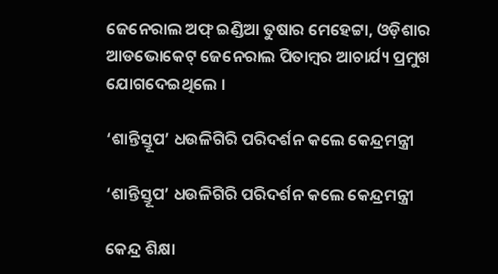ଜେନେରାଲ ଅଫ୍ ଇଣ୍ଡିଆ ତୁଷାର ମେହେଟ୍ଟା, ଓଡ଼ିଶାର ଆଡଭୋକେଟ୍ ଜେନେରାଲ ପିତାମ୍ବର ଆଚାର୍ଯ୍ୟ ପ୍ରମୁଖ ଯୋଗଦେଇଥିଲେ ।

‘ଶାନ୍ତିସ୍ତୂପ’ ଧଉଳିଗିରି ପରିଦର୍ଶନ କଲେ କେନ୍ଦ୍ରମନ୍ତ୍ରୀ

‘ଶାନ୍ତିସ୍ତୂପ’ ଧଉଳିଗିରି ପରିଦର୍ଶନ କଲେ କେନ୍ଦ୍ରମନ୍ତ୍ରୀ

କେନ୍ଦ୍ର ଶିକ୍ଷା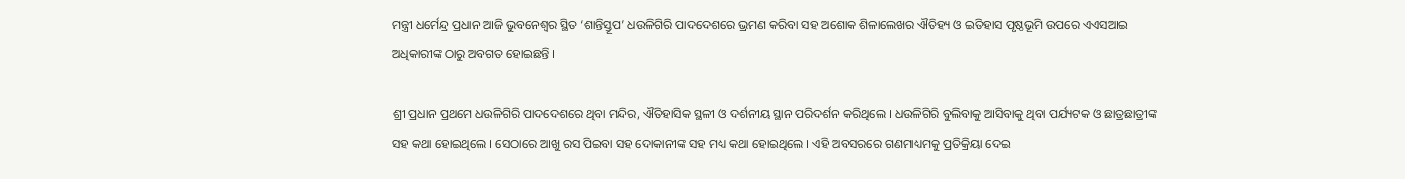ମନ୍ତ୍ରୀ ଧର୍ମେନ୍ଦ୍ର ପ୍ରଧାନ ଆଜି ଭୁବନେଶ୍ୱର ସ୍ଥିତ ‘ଶାନ୍ତିସ୍ତୂପ’ ଧଉଳିଗିରି ପାଦଦେଶରେ ଭ୍ରମଣ କରିବା ସହ ଅଶୋକ ଶିଳାଲେଖର ଐତିହ୍ୟ ଓ ଇତିହାସ ପୃଷ୍ଠଭୂମି ଉପରେ ଏଏସଆଇ ଅଧିକାରୀଙ୍କ ଠାରୁ ଅବଗତ ହୋଇଛନ୍ତି ।

ଶ୍ରୀ ପ୍ରଧାନ ପ୍ରଥମେ ଧଉଳିଗିରି ପାଦଦେଶରେ ଥିବା ମନ୍ଦିର, ଐତିହାସିକ ସ୍ଥଳୀ ଓ ଦର୍ଶନୀୟ ସ୍ଥାନ ପରିଦର୍ଶନ କରିଥିଲେ । ଧଉଳିଗିରି ବୁଲିବାକୁ ଆସିବାକୁ ଥିବା ପର୍ଯ୍ୟଟକ ଓ ଛାତ୍ରଛାତ୍ରୀଙ୍କ ସହ କଥା ହୋଇଥିଲେ । ସେଠାରେ ଆଖୁ ରସ ପିଇବା ସହ ଦୋକାନୀଙ୍କ ସହ ମଧ୍ୟ କଥା ହୋଇଥିଲେ । ଏହି ଅବସରରେ ଗଣମାଧ୍ୟମକୁ ପ୍ରତିକ୍ରିୟା ଦେଇ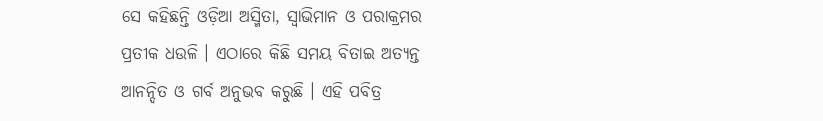ସେ କହିଛନ୍ତି ଓଡ଼ିଆ ଅସ୍ମିତା, ସ୍ୱାଭିମାନ ଓ ପରାକ୍ରମର ପ୍ରତୀକ ଧଉଳି । ଏଠାରେ କିଛି ସମୟ ବିତାଇ ଅତ୍ୟନ୍ତ ଆନନ୍ଦିତ ଓ ଗର୍ବ ଅନୁଭବ କରୁଛି । ଏହି ପବିତ୍ର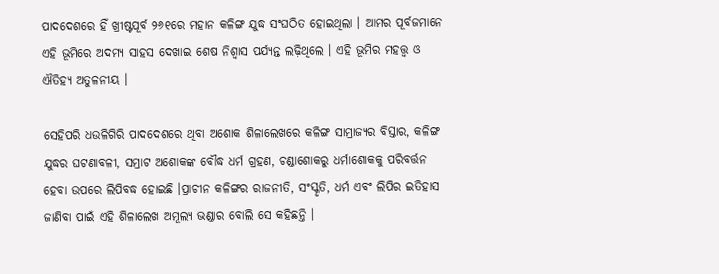ପାଦଦେଶରେ ହିଁ ଖ୍ରୀଷ୍ଟପୂର୍ବ ୨୬୧ରେ ମହାନ କଳିଙ୍ଗ ଯୁଦ୍ଧ ସଂଘଠିତ ହୋଇଥିଲା । ଆମର ପୂର୍ବଜମାନେ ଏହି ଭୂମିରେ ଅଦମ୍ୟ ସାହସ ଦେଖାଇ ଶେଷ ନିଶ୍ୱାସ ପର୍ଯ୍ୟନ୍ତ ଲଢ଼ିଥିଲେ । ଏହି ଭୂମିର ମହତ୍ତ୍ୱ ଓ ଐତିହ୍ୟ ଅତୁଳନୀୟ ।

ସେହିପରି ଧଉଳିଗିରି ପାଦଦେଶରେ ଥିବା ଅଶୋକ ଶିଳାଲେଖରେ କଳିଙ୍ଗ ସାମ୍ରାଜ୍ୟର ବିସ୍ତାର, କଳିଙ୍ଗ ଯୁଦ୍ଧର ଘଟଣାବଳୀ, ସମ୍ରାଟ ଅଶୋକଙ୍କ ବୌଦ୍ଧ ଧର୍ମ ଗ୍ରହଣ, ଚଣ୍ଡାଶୋକରୁ ଧର୍ମାଶୋକକୁ ପରିବର୍ତ୍ତନ ହେବା ଉପରେ ଲିପିବଦ୍ଧ ହୋଇଛି ।ପ୍ରାଚୀନ କଳିଙ୍ଗର ରାଜନୀତି, ସଂସ୍କୃତି, ଧର୍ମ ଏବଂ ଲିପିର ଇତିହାସ ଜାଣିବା ପାଇଁ ଏହି ଶିଳାଲେଖ ଅମୂଲ୍ୟ ଭଣ୍ଡାର ବୋଲି ସେ କହିଛନ୍ତି ।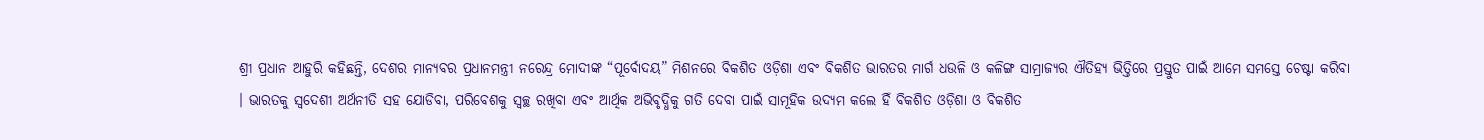ଶ୍ରୀ ପ୍ରଧାନ ଆହୁରି କହିଛନ୍ତି, ଦେଶର ମାନ୍ୟବର ପ୍ରଧାନମନ୍ତ୍ରୀ ନରେନ୍ଦ୍ର ମୋଦୀଙ୍କ “ପୂର୍ବୋଦୟ” ମିଶନରେ ବିକଶିତ ଓଡ଼ିଶା ଏବଂ ବିକଶିତ ଭାରତର ମାର୍ଗ ଧଉଳି ଓ କଳିଙ୍ଗ ସାମ୍ରାଜ୍ୟର ଐତିହ୍ୟ ଭିତ୍ତିରେ ପ୍ରସ୍ତୁତ ପାଇଁ ଆମେ ସମସ୍ତେ ଚେଷ୍ଟା କରିବା । ଭାରତକୁ ସ୍ୱଦେଶୀ ଅର୍ଥନୀତି ସହ ଯୋଡିବା, ପରିବେଶକୁ ସ୍ୱଚ୍ଛ ରଖିବା ଏବଂ ଆର୍ଥିକ ଅଭିବୃଦ୍ଧିକୁ ଗତି ଦେବା ପାଇଁ ସାମୂହିକ ଉଦ୍ୟମ କଲେ ହିଁ ବିକଶିତ ଓଡ଼ିଶା ଓ ବିକଶିତ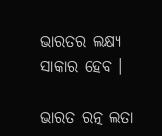ଭାରତର ଲକ୍ଷ୍ୟ ସାକାର ହେବ ।

ଭାରତ ରତ୍ନ ଲତା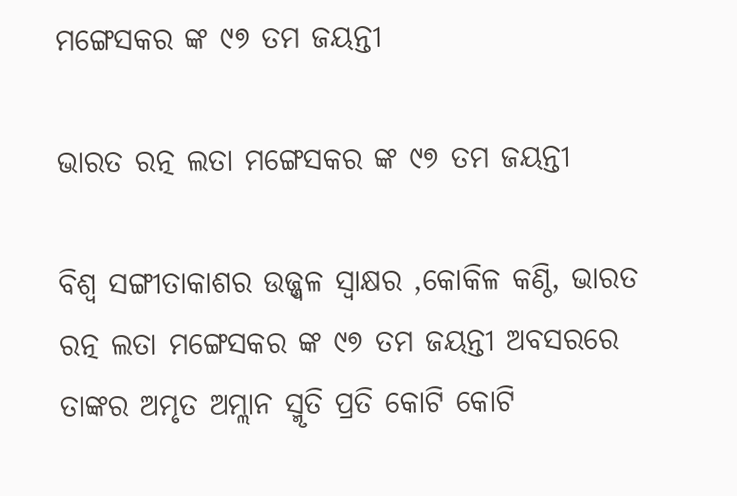ମଙ୍ଗେସକର ଙ୍କ ୯୭ ତମ ଜୟନ୍ତୀ

ଭାରତ ରତ୍ନ ଲତା ମଙ୍ଗେସକର ଙ୍କ ୯୭ ତମ ଜୟନ୍ତୀ

ବିଶ୍ବ ସଙ୍ଗୀତାକାଶର ଉଜ୍ଜ୍ୱଳ ସ୍ବାକ୍ଷର ,କୋକିଳ କଣ୍ଠି, ଭାରତ ରତ୍ନ ଲତା ମଙ୍ଗେସକର ଙ୍କ ୯୭ ତମ ଜୟନ୍ତୀ ଅବସରରେ ତାଙ୍କର ଅମୃତ ଅମ୍ଲାନ ସ୍ମୃତି ପ୍ରତି କୋଟି କୋଟି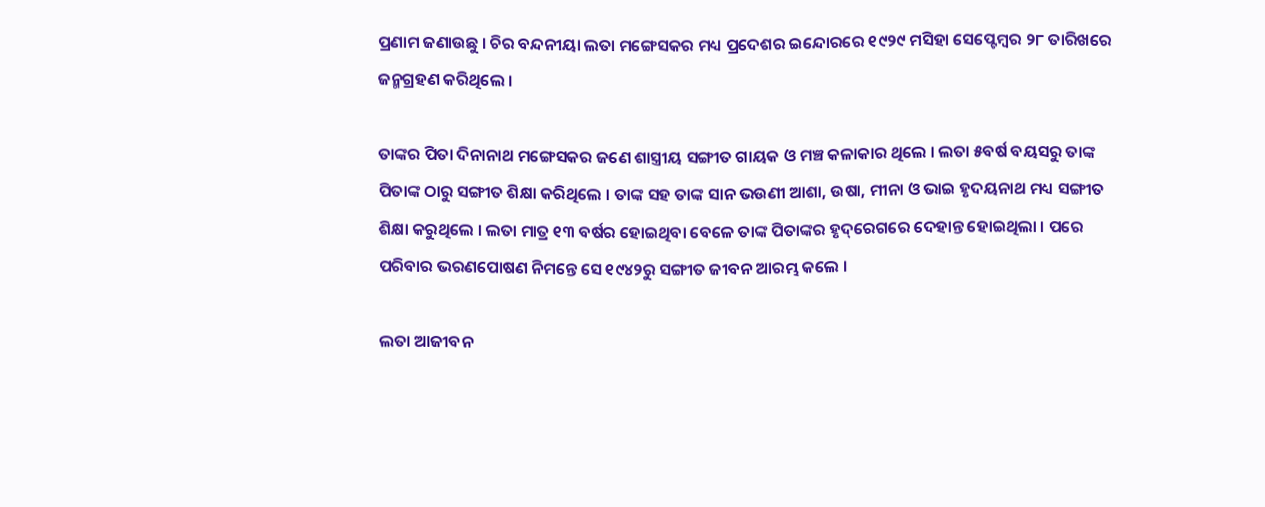ପ୍ରଣାମ ଜଣାଉଛୁ । ଚିର ବନ୍ଦନୀୟା ଲତା ମଙ୍ଗେସକର ମଧ୍ୟ ପ୍ରଦେଶର ଇନ୍ଦୋରରେ ୧୯୨୯ ମସିହା ସେପ୍ଟେମ୍ବର ୨୮ ତାରିଖରେ ଜନ୍ମଗ୍ରହଣ କରିଥିଲେ ।

ତାଙ୍କର ପିତା ଦିନାନାଥ ମଙ୍ଗେସକର ଜଣେ ଶାସ୍ତ୍ରୀୟ ସଙ୍ଗୀତ ଗାୟକ ଓ ମଞ୍ଚ କଳାକାର ଥିଲେ । ଲତା ୫ବର୍ଷ ବୟସରୁ ତାଙ୍କ ପିତାଙ୍କ ଠାରୁ ସଙ୍ଗୀତ ଶିକ୍ଷା କରିଥିଲେ । ତାଙ୍କ ସହ ତାଙ୍କ ସାନ ଭଉଣୀ ଆଶା, ଉଷା, ମୀନା ଓ ଭାଇ ହୃଦୟନାଥ ମଧ୍ୟ ସଙ୍ଗୀତ ଶିକ୍ଷା କରୁଥିଲେ । ଲତା ମାତ୍ର ୧୩ ବର୍ଷର ହୋଇଥିବା ବେଳେ ତାଙ୍କ ପିତାଙ୍କର ହୃଦ୍‌ରେଗରେ ଦେହାନ୍ତ ହୋଇଥିଲା । ପରେ ପରିବାର ଭରଣପୋଷଣ ନିମନ୍ତେ ସେ ୧୯୪୨ରୁ ସଙ୍ଗୀତ ଜୀବନ ଆରମ୍ଭ କଲେ ।

ଲତା ଆଜୀବନ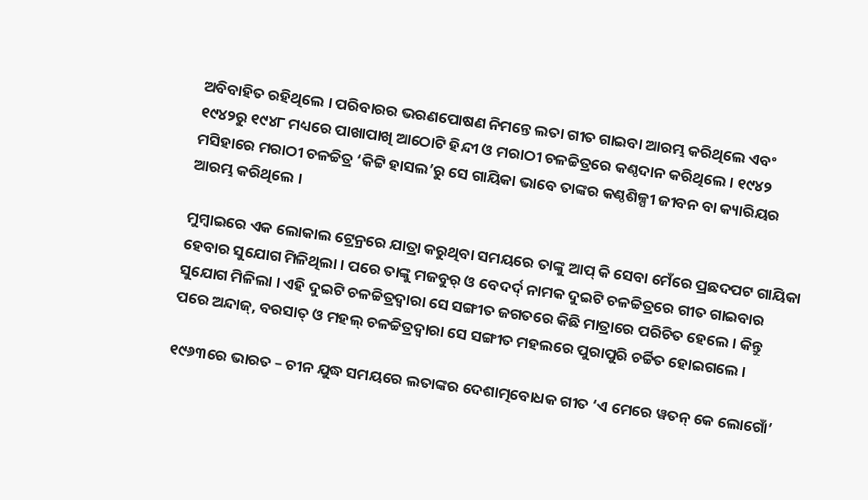ଅବିବାହିତ ରହିଥିଲେ । ପରିବାରର ଭରଣପୋଷଣ ନିମନ୍ତେ ଲତା ଗୀତ ଗାଇବା ଆରମ୍ଭ କରିଥିଲେ ଏବଂ ୧୯୪୨ରୁ ୧୯୪୮ ମଧ୍ୟରେ ପାଖାପାଖି ଆଠୋଟି ହିନ୍ଦୀ ଓ ମରାଠୀ ଚଳଚ୍ଚିତ୍ରରେ କଣ୍ଠଦାନ କରିଥିଲେ । ୧୯୪୨ ମସିହାରେ ମରାଠୀ ଚଳଚ୍ଚିତ୍ର ‘କିଟ୍ଟି ହାସଲ’ରୁ ସେ ଗାୟିକା ଭାବେ ତାଙ୍କର କଣ୍ଠଶିଳ୍ପୀ ଜୀବନ ବା କ୍ୟାରିୟର ଆରମ୍ଭ କରିଥିଲେ ।

ମୁମ୍ବାଇରେ ଏକ ଲୋକାଲ ଟ୍ରେନ୍ରରେ ଯାତ୍ରା କରୁଥିବା ସମୟରେ ତାଙ୍କୁ ଆପ୍ କି ସେବା ମେଁରେ ପ୍ରଛଦପଟ ଗାୟିକା ହେବାର ସୁଯୋଗ ମିଳିଥିଲା । ପରେ ତାଙ୍କୁ ମଜବୁର୍ ଓ ବେଦର୍ଦ୍ ନାମକ ଦୁଇଟି ଚଳଚ୍ଚିତ୍ରରେ ଗୀତ ଗାଇବାର ସୁଯୋଗ ମିଳିଲା । ଏହି ଦୁଇଟି ଚଳଚ୍ଚିତ୍ରଦ୍ୱାରା ସେ ସଙ୍ଗୀତ ଜଗତରେ କିଛି ମାତ୍ରାରେ ପରିଚିତ ହେଲେ । କିନ୍ତୁ ପରେ ଅନ୍ଦାଜ୍, ବରସାତ୍ ଓ ମହଲ୍ ଚଳଚ୍ଚିତ୍ରଦ୍ୱାରା ସେ ସଙ୍ଗୀତ ମହଲରେ ପୁରାପୁରି ଚର୍ଚ୍ଚିତ ହୋଇଗଲେ ।

୧୯୬୩ରେ ଭାରତ – ଚୀନ ଯୁଦ୍ଧ ସମୟରେ ଲତାଙ୍କର ଦେଶାତ୍ମବୋଧକ ଗୀତ ‘ଏ ମେରେ ୱତନ୍ କେ ଲୋଗୋଁ’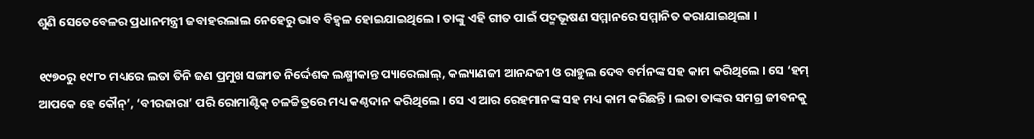ଶୁଣି ସେତେବେଳର ପ୍ରଧାନମନ୍ତ୍ରୀ ଜବାହରଲାଲ ନେହେରୁ ଭାବ ବିହ୍ୱଳ ହୋଇଯାଇଥିଲେ । ତାଙ୍କୁ ଏହି ଗୀତ ପାଇଁ ପଦ୍ମଭୂଷଣ ସମ୍ମାନରେ ସମ୍ମାନିତ କରାଯାଇଥିଲା ।

୧୯୭୦ରୁ ୧୯୮୦ ମଧ୍ୟରେ ଲତା ତିନି ଜଣ ପ୍ରମୁଖ ସଙ୍ଗୀତ ନିର୍ଦ୍ଦେଶକ ଲକ୍ଷ୍ମୀକାନ୍ତ ପ୍ୟାରେଲାଲ୍, କଲ୍ୟାଣଜୀ ଆନନ୍ଦଜୀ ଓ ରାହୁଲ ଦେବ ବର୍ମନଙ୍କ ସହ କାମ କରିଥିଲେ । ସେ ‘ହମ୍ ଆପକେ ହେ କୌନ୍’, ‘ବୀରଜାରା’ ପରି ରୋମାଣ୍ଟିକ୍ ଚଳଚ୍ଚିତ୍ରରେ ମଧ୍ୟ କଣ୍ଠଦାନ କରିଥିଲେ । ସେ ଏ ଆର ରେହମାନଙ୍କ ସହ ମଧ୍ୟ କାମ କରିଛନ୍ତି । ଲତା ତାଙ୍କର ସମଗ୍ର ଜୀବନକୁ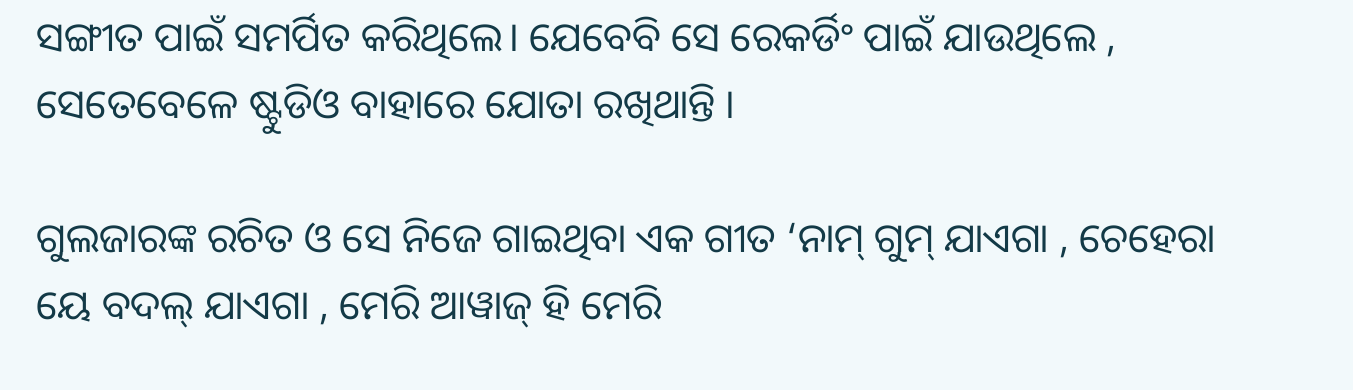ସଙ୍ଗୀତ ପାଇଁ ସମର୍ପିତ କରିଥିଲେ। ଯେବେବି ସେ ରେକର୍ଡିଂ ପାଇଁ ଯାଉଥିଲେ , ସେତେବେଳେ ଷ୍ଟୁଡିଓ ବାହାରେ ଯୋତା ରଖିଥାନ୍ତି ।

ଗୁଲଜାରଙ୍କ ରଚିତ ଓ ସେ ନିଜେ ଗାଇଥିବା ଏକ ଗୀତ ‘ନାମ୍ ଗୁମ୍ ଯାଏଗା , ଚେହେରା ୟେ ବଦଲ୍ ଯାଏଗା , ମେରି ଆୱାଜ୍ ହି ମେରି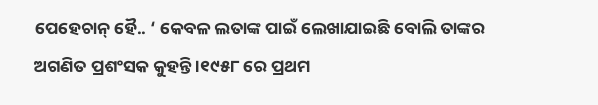ପେହେଚାନ୍ ହୈ.. ‘ କେବଳ ଲତାଙ୍କ ପାଇଁ ଲେଖାଯାଇଛି ବୋଲି ତାଙ୍କର ଅଗଣିତ ପ୍ରଶଂସକ କୁହନ୍ତି ।୧୯୫୮ ରେ ପ୍ରଥମ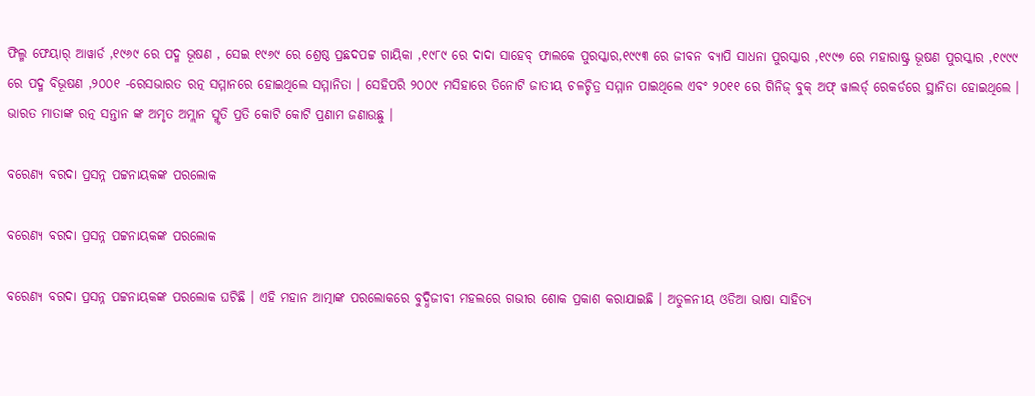ଫିଲ୍ମ ଫେୟାର୍ ଆୱାର୍ଡ ,୧୯୬୯ ରେ ପଦ୍ମ ଭୂଷଣ , ସେଇ ୧୯୬୯ ରେ ଶ୍ରେଷ୍ଠ ପ୍ରଛଦପଟ୍ଟ ଗାୟିକା ,୧୯୮୯ ରେ ଦାଦା ସାହେବ୍ ଫାଲକେ ପୁରସ୍କାର,୧୯୯୩ ରେ ଜୀବନ ବ୍ୟାପି ସାଧନା ପୁରସ୍କାର ,୧୯୯୭ ରେ ମହାରାଷ୍ଟ୍ର ଭୂଷଣ ପୁରସ୍କାର ,୧୯୯୯ ରେ ପଦ୍ମ ବିଭୂଷଣ ,୨୦୦୧ -ରେସଭାରତ ରତ୍ନ ସମ୍ମାନରେ ହୋଇଥିଲେ ସମ୍ମାନିତା । ସେହିପରି ୨୦୦୯ ମସିହାରେ ତିନୋଟି ଜାତୀୟ ଚଳଚ୍ଚିତ୍ର ସମ୍ମାନ ପାଇଥିଲେ ଏବଂ ୨୦୧୧ ରେ ଗିନିଜ୍ ବୁକ୍ ଅଫ୍ ୱାଲର୍ଡ୍ ରେକର୍ଡରେ ସ୍ଥାନିତା ହୋଇଥିଲେ । ଭାରତ ମାତାଙ୍କ ରତ୍ନ ସନ୍ତାନ ଙ୍କ ଅମୃତ ଅମ୍ଲାନ ସ୍ମୃତି ପ୍ରତି କୋଟି କୋଟି ପ୍ରଣାମ ଜଣାଉଛୁ ।

ବରେଣ୍ୟ ବରଦା ପ୍ରସନ୍ନ ପଟ୍ଟନାୟକଙ୍କ ପରଲୋକ

ବରେଣ୍ୟ ବରଦା ପ୍ରସନ୍ନ ପଟ୍ଟନାୟକଙ୍କ ପରଲୋକ

ବରେଣ୍ୟ ବରଦା ପ୍ରସନ୍ନ ପଟ୍ଟନାୟକଙ୍କ ପରଲୋକ ଘଟିଛି । ଏହି ମହାନ ଆତ୍ମାଙ୍କ ପରଲୋକରେ ବୁଦ୍ଧିଜୀବୀ ମହଲରେ ଗଭୀର ଶୋକ ପ୍ରକାଶ କରାଯାଇଛି । ଅତୁଳନୀୟ ଓଡିଆ ଭାଷା ସାହିତ୍ୟ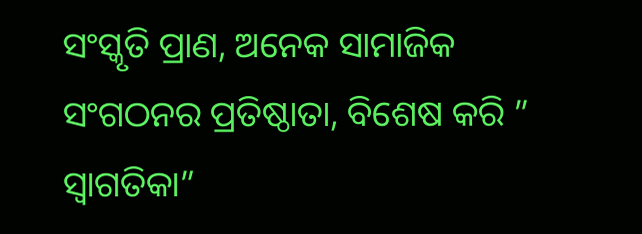ସଂସ୍କୃତି ପ୍ରାଣ, ଅନେକ ସାମାଜିକ ସଂଗଠନର ପ୍ରତିଷ୍ଠାତା, ବିଶେଷ କରି ” ସ୍ୱାଗତିକା”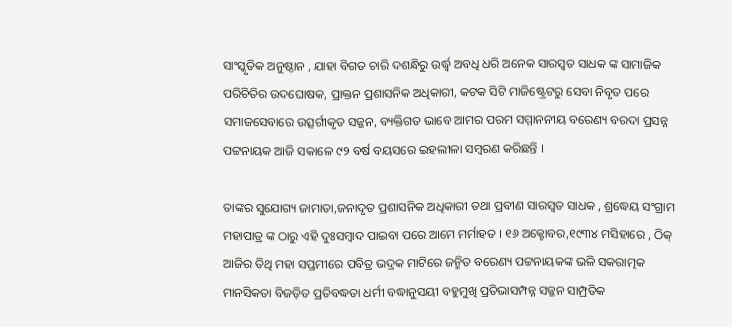ସାଂସ୍କୃତିକ ଅନୁଷ୍ଠାନ , ଯାହା ବିଗତ ଚାରି ଦଶନ୍ଧିରୁ ଉର୍ଦ୍ଧ୍ୱ ଅବଧି ଧରି ଅନେକ ସାରସ୍ବତ ସାଧକ ଙ୍କ ସାମାଜିକ ପରିଚିତିର ଉଦଘୋଷକ, ପ୍ରାକ୍ତନ ପ୍ରଶାସନିକ ଅଧିକାରୀ, କଟକ ସିଟି ମାଜିଷ୍ଟ୍ରେଟରୁ ସେବା ନିବୃତ ପରେ ସମାଜସେବାରେ ଉତ୍ସର୍ଗୀକୃତ ସଜ୍ଜନ, ବ୍ୟକ୍ତିଗତ ଭାବେ ଆମର ପରମ ସମ୍ମାନନୀୟ ବରେଣ୍ୟ ବରଦା ପ୍ରସନ୍ନ ପଟ୍ଟନାୟକ ଆଜି ସକାଳେ ୯୨ ବର୍ଷ ବୟସରେ ଇହଲୀଳା ସମ୍ବରଣ କରିଛନ୍ତି ।

ତାଙ୍କର ସୁଯୋଗ୍ୟ ଜାମାତା,ଜନାଦୃତ ପ୍ରଶାସନିକ ଅଧିକାରୀ ତଥା ପ୍ରବୀଣ ସାରସ୍ବତ ସାଧକ , ଶ୍ରଦ୍ଧେୟ ସଂଗ୍ରାମ ମହାପାତ୍ର ଙ୍କ ଠାରୁ ଏହି ଦୁଃସମ୍ବାଦ ପାଇବା ପରେ ଆମେ ମର୍ମାହତ । ୧୬ ଅକ୍ଟୋବର,୧୯୩୪ ମସିହାରେ , ଠିକ୍ ଆଜିର ତିଥି ମହା ସପ୍ତମୀରେ ପବିତ୍ର ଭଦ୍ରକ ମାଟିରେ ଜନ୍ମିତ ବରେଣ୍ୟ ପଟ୍ଟନାୟକଙ୍କ ଭଳି ସକରାତ୍ମକ ମାନସିକତା ବିଜଡ଼ିତ ପ୍ରତିବଦ୍ଧତା ଧର୍ମୀ ବଦ୍ଧାନୁସୟୀ ବହୁମୁଖି ପ୍ରତିଭାସମ୍ପନ୍ନ ସଜ୍ଜନ ସାମ୍ପ୍ରତିକ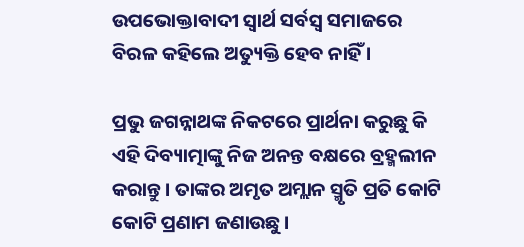ଉପଭୋକ୍ତାବାଦୀ ସ୍ବାର୍ଥ ସର୍ବସ୍ବ ସମାଜରେ ବିରଳ କହିଲେ ଅତ୍ୟୁକ୍ତି ହେବ ନାହିଁ ।

ପ୍ରଭୁ ଜଗନ୍ନାଥଙ୍କ ନିକଟରେ ପ୍ରାର୍ଥନା କରୁଛୁ କି ଏହି ଦିବ୍ୟାତ୍ମାଙ୍କୁ ନିଜ ଅନନ୍ତ ବକ୍ଷରେ ବ୍ରହ୍ମଲୀନ କରାନ୍ତୁ । ତାଙ୍କର ଅମୃତ ଅମ୍ଲାନ ସ୍ମୃତି ପ୍ରତି କୋଟି କୋଟି ପ୍ରଣାମ ଜଣାଉଛୁ ।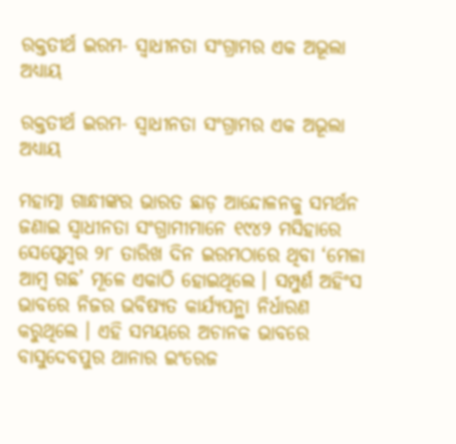ରକ୍ତତୀର୍ଥ ଇରମ- ସ୍ଵାଧୀନତା ସଂଗ୍ରାମର ଏକ ଅଭୂଲା ଅଧ୍ୟାୟ

ରକ୍ତତୀର୍ଥ ଇରମ- ସ୍ଵାଧୀନତା ସଂଗ୍ରାମର ଏକ ଅଭୂଲା ଅଧ୍ୟାୟ

ମହାତ୍ମା ଗାନ୍ଧୀଙ୍କର ଭାରତ ଛାଡ଼ ଆନ୍ଦୋଳନକୁ ସମର୍ଥନ ଜଣାଇ ସ୍ୱାଧୀନତା ସଂଗ୍ରାମୀମାନେ ୧୯୪୨ ମସିହାରେ ସେପ୍ଟେମ୍ବର ୨୮ ତାରିଖ ଦିନ ଇରମଠାରେ ଥିବା ‘ମେଳା ଆମ୍ବ ଗଛ’ ମୂଳେ ଏକାଠି ହୋଇଥିଲେ । ସମ୍ପୁର୍ଣ ଅହିଂସ ଭାବରେ ନିଜର ଭବିଷ୍ୟତ କାର୍ଯ୍ୟପନ୍ଥା ନିର୍ଧାରଣ କରୁଥିଲେ । ଏହି ସମୟରେ ଅଚାନକ ଭାବରେ ବାସୁଦେବପୁର ଥାନାର ଇଂରେଜ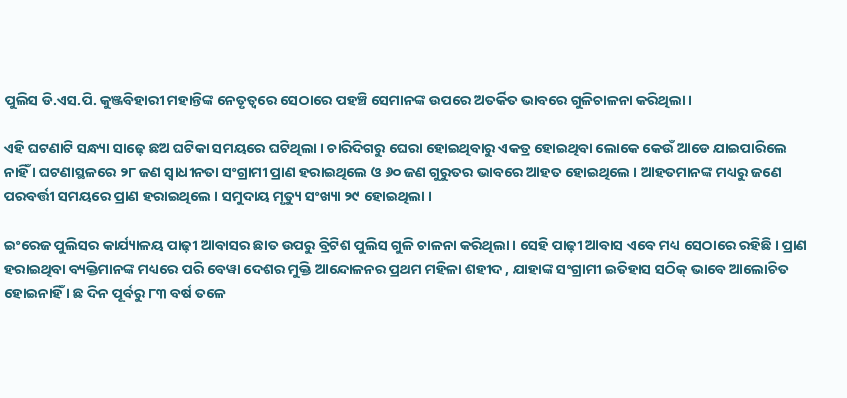ପୁଲିସ ଡି.ଏସ.ପି. କୁଞ୍ଜବିହାରୀ ମହାନ୍ତିଙ୍କ ନେତୃତ୍ୱରେ ସେଠାରେ ପହଞ୍ଚି ସେମାନଙ୍କ ଉପରେ ଅତର୍କିତ ଭାବରେ ଗୁଳିଚାଳନା କରିଥିଲା ।

ଏହି ଘଟଣାଟି ସନ୍ଧ୍ୟା ସାଢ଼େ ଛଅ ଘଟିକା ସମୟରେ ଘଟିଥିଲା । ଚାରିଦିଗରୁ ଘେରା ହୋଇଥିବାରୁ ଏକତ୍ର ହୋଇଥିବା ଲୋକେ କେଉଁ ଆଡେ ଯାଇପାରିଲେ ନାହିଁ । ଘଟଣାସ୍ଥଳରେ ୨୮ ଜଣ ସ୍ୱାଧୀନତା ସଂଗ୍ରାମୀ ପ୍ରାଣ ହରାଇଥିଲେ ଓ ୬୦ ଜଣ ଗୁରୁତର ଭାବରେ ଆହତ ହୋଇଥିଲେ । ଆହତମାନଙ୍କ ମଧ୍ୟରୁ ଜଣେ ପରବର୍ତ୍ତୀ ସମୟରେ ପ୍ରାଣ ହରାଇଥିଲେ । ସମୁଦାୟ ମୃତ୍ୟୁ ସଂଖ୍ୟା ୨୯ ହୋଇଥିଲା ।

ଇଂରେଜ ପୁଲିସର କାର୍ଯ୍ୟାଳୟ ପାଢ଼ୀ ଆବାସର ଛାତ ଉପରୁ ବ୍ରିଟିଶ ପୁଲିସ ଗୁଳି ଚାଳନା କରିଥିଲା । ସେହି ପାଢ଼ୀ ଆବାସ ଏବେ ମଧ୍ୟ ସେଠାରେ ରହିଛି । ପ୍ରାଣ ହରାଇଥିବା ବ୍ୟକ୍ତିମାନଙ୍କ ମଧ୍ୟରେ ପରି ବେୱା ଦେଶର ମୁକ୍ତି ଆନ୍ଦୋଳନର ପ୍ରଥମ ମହିଳା ଶହୀଦ , ଯାହାଙ୍କ ସଂଗ୍ରାମୀ ଇତିହାସ ସଠିକ୍ ଭାବେ ଆଲୋଚିତ ହୋଇନାହିଁ । ଛ ଦିନ ପୂର୍ବରୁ ୮୩ ବର୍ଷ ତଳେ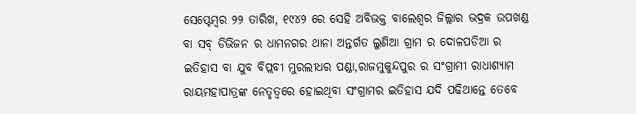ସେପ୍ଟେମ୍ବର ୨୨ ତାରିଖ, ୧୯୪୨ ରେ ସେହି ଅବିଭକ୍ତ ବାଲେଶ୍ୱର ଜିଲ୍ଲାର ଭଦ୍ରକ ଉପଖଣ୍ଡ ବା ସବ୍ ଡିଭିଜନ ର ଧାମନଗର ଥାନା ଅନ୍ତର୍ଗତ ଲୁଣିଆ ଗ୍ରାମ ର ଦୋଳପଡିଆ ର ଇତିହାସ ବା ଯୁବ ବିପ୍ଲବୀ ମୁରଲୀଧର ପଣ୍ଡା,ରାଜମୁକୁନ୍ଦପୁର ର ସଂଗ୍ରାମୀ ରାଧାଶ୍ୟାମ ରାୟମହାପାତ୍ରଙ୍କ ନେତୃତ୍ବରେ ହୋଇଥିବା ସଂଗ୍ରାମର ଇତିହାସ ଯଦି ପଢିଥାନ୍ତେ ତେବେ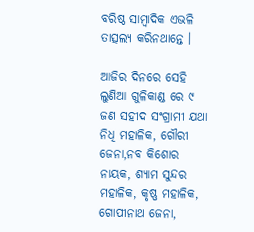ବରିଷ୍ଠ ସାମ୍ବାଦିକ ଏଭଳି ତାତ୍ସଲ୍ୟ କରିନଥାନ୍ତେ ।

ଆଜିର ଦିନରେ ସେହି ଲୁଣିଆ ଗୁଳିକାଣ୍ଡ ରେ ୯ ଜଣ ସହୀଦ ସଂଗ୍ରାମୀ ଯଥା ନିଧି ମହାଳିକ, ଗୌରୀ ଜେନା,ନବ କିଶୋର ନାୟକ, ଶ୍ୟାମ ସୁନ୍ଦର ମହାଳିକ, କୃଷ୍ଣ ମହାଳିକ, ଗୋପୀନାଥ ଜେନା,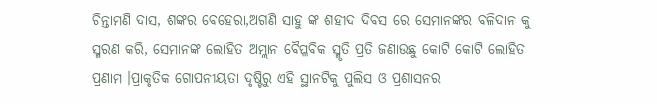ଚିନ୍ତାମଣି ଦାସ, ଶଙ୍କର ବେହେରା,ଅଗଣି ସାହୁ ଙ୍କ ଶହୀଦ ଦିବସ ରେ ସେମାନଙ୍କର ବଳିଦାନ କୁ ସ୍ମରଣ କରି, ସେମାନଙ୍କ ଲୋହିତ ଅମ୍ଲାନ ବୈପ୍ଳବିକ ସ୍ମୃତି ପ୍ରତି ଜଣାଉଛୁ କୋଟି କୋଟି ଲୋହିତ ପ୍ରଣାମ ।ପ୍ରାକୃତିକ ଗୋପନୀୟତା ଦୃଷ୍ଟିରୁ ଏହି ସ୍ଥାନଟିକୁ ପୁଲିସ ଓ ପ୍ରଶାସନର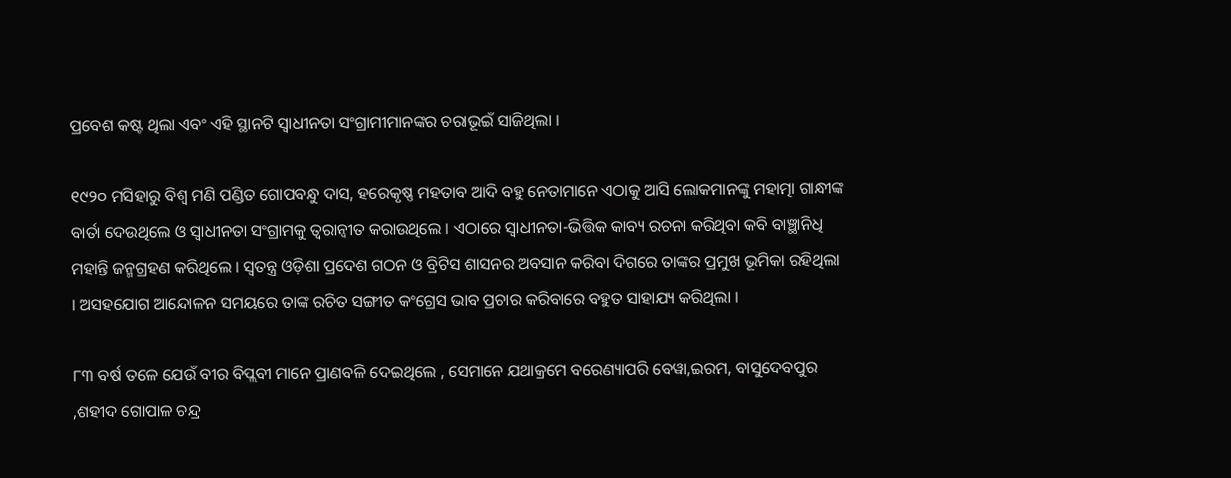ପ୍ରବେଶ କଷ୍ଟ ଥିଲା ଏବଂ ଏହି ସ୍ଥାନଟି ସ୍ୱାଧୀନତା ସଂଗ୍ରାମୀମାନଙ୍କର ଚରାଭୂଇଁ ସାଜିଥିଲା ।

୧୯୨୦ ମସିହାରୁ ବିଶ୍ବ ମଣି ପଣ୍ଡିତ ଗୋପବନ୍ଧୁ ଦାସ, ହରେକୃଷ୍ଣ ମହତାବ ଆଦି ବହୁ ନେତାମାନେ ଏଠାକୁ ଆସି ଲୋକମାନଙ୍କୁ ମହାତ୍ମା ଗାନ୍ଧୀଙ୍କ ବାର୍ତା ଦେଉଥିଲେ ଓ ସ୍ୱାଧୀନତା ସଂଗ୍ରାମକୁ ତ୍ୱରାନ୍ୱୀତ କରାଉଥିଲେ । ଏଠାରେ ସ୍ୱାଧୀନତା-ଭିତ୍ତିକ କାବ୍ୟ ରଚନା କରିଥିବା କବି ବାଞ୍ଛାନିଧି ମହାନ୍ତି ଜନ୍ମଗ୍ରହଣ କରିଥିଲେ । ସ୍ୱତନ୍ତ୍ର ଓଡ଼ିଶା ପ୍ରଦେଶ ଗଠନ ଓ ବ୍ରିଟିସ ଶାସନର ଅବସାନ କରିବା ଦିଗରେ ତାଙ୍କର ପ୍ରମୁଖ ଭୂମିକା ରହିଥିଲା । ଅସହଯୋଗ ଆନ୍ଦୋଳନ ସମୟରେ ତାଙ୍କ ରଚିତ ସଙ୍ଗୀତ କଂଗ୍ରେସ ଭାବ ପ୍ରଚାର କରିବାରେ ବହୁତ ସାହାଯ୍ୟ କରିଥିଲା ।

୮୩ ବର୍ଷ ତଳେ ଯେଉଁ ବୀର ବିପ୍ଲବୀ ମାନେ ପ୍ରାଣବଳି ଦେଇଥିଲେ , ସେମାନେ ଯଥାକ୍ରମେ ବରେଣ୍ୟାପରି ବେୱା,ଇରମ, ବାସୁଦେବପୁର ,ଶହୀଦ ଗୋପାଳ ଚନ୍ଦ୍ର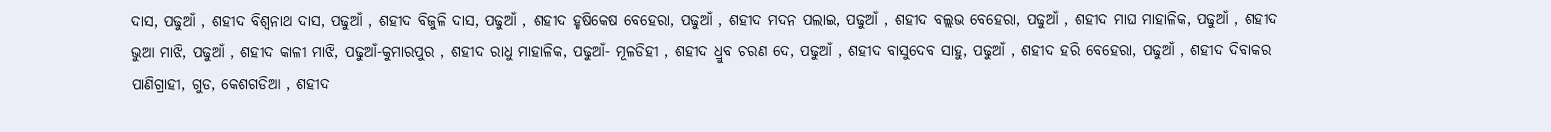ଦାସ, ପଢୁଆଁ , ଶହୀଦ ବିଶ୍ୱନାଥ ଦାସ, ପଢୁଆଁ , ଶହୀଦ ବିଜୁଳି ଦାସ, ପଢୁଆଁ , ଶହୀଦ ହୃଷିକେଷ ବେହେରା, ପଢୁଆଁ , ଶହୀଦ ମଦନ ପଲାଇ, ପଢୁଆଁ , ଶହୀଦ ବଲ୍ଲଭ ବେହେରା, ପଢୁଆଁ , ଶହୀଦ ମାଘ ମାହାଳିକ, ପଢୁଆଁ , ଶହୀଦ ଭୁଆ ମାଝି, ପଢୁଆଁ , ଶହୀଦ କାଳୀ ମାଝି, ପଢୁଆଁ-କୁମାରପୁର , ଶହୀଦ ରାଧୁ ମାହାଳିକ, ପଢୁଆଁ- ମୂଳଡିହୀ , ଶହୀଦ ଧ୍ରୁବ ଚରଣ ଦେ, ପଢୁଆଁ , ଶହୀଦ ବାସୁଦେବ ସାହୁ, ପଢୁଆଁ , ଶହୀଦ ହରି ବେହେରା, ପଢୁଆଁ , ଶହୀଦ ଦିବାକର ପାଣିଗ୍ରାହୀ, ଗୁଡ, କେଶଗଡିଆ , ଶହୀଦ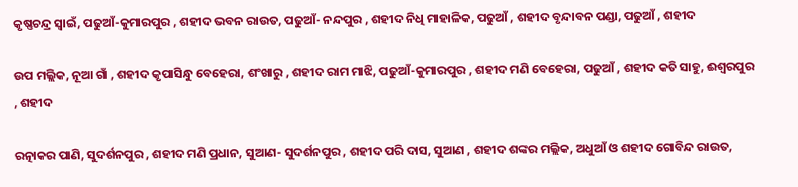କୃଷ୍ଣଚନ୍ଦ୍ର ସ୍ୱାଇଁ, ପଢୁଆଁ-କୁମାରପୁର , ଶହୀଦ ଭବନ ରାଉତ, ପଢୁଆଁ- ନନ୍ଦପୁର , ଶହୀଦ ନିଧି ମାହାଳିକ, ପଢୁଆଁ , ଶହୀଦ ବୃନ୍ଦାବନ ପଣ୍ଡା, ପଢୁଆଁ , ଶହୀଦ

ଉପ ମଲ୍ଲିକ, ନୂଆ ଗାଁ , ଶହୀଦ କୃପାସିନ୍ଧୁ ବେହେରା, ଶଂଖାରୁ , ଶହୀଦ ରାମ ମାଝି, ପଢୁଆଁ-କୁମାରପୁର , ଶହୀଦ ମଣି ବେହେରା, ପଢୁଆଁ , ଶହୀଦ କତି ସାହୁ, ଈଶ୍ୱରପୁର , ଶହୀଦ

ରତ୍ନାକର ପାଣି, ସୁଦର୍ଶନପୁର , ଶହୀଦ ମଣି ପ୍ରଧାନ, ସୁଆଣ- ସୁଦର୍ଶନପୁର , ଶହୀଦ ପରି ଦାସ, ସୁଆଣ , ଶହୀଦ ଶଙ୍କର ମଲ୍ଲିକ, ଅଧୁଆଁ ଓ ଶହୀଦ ଗୋବିନ୍ଦ ରାଉତ,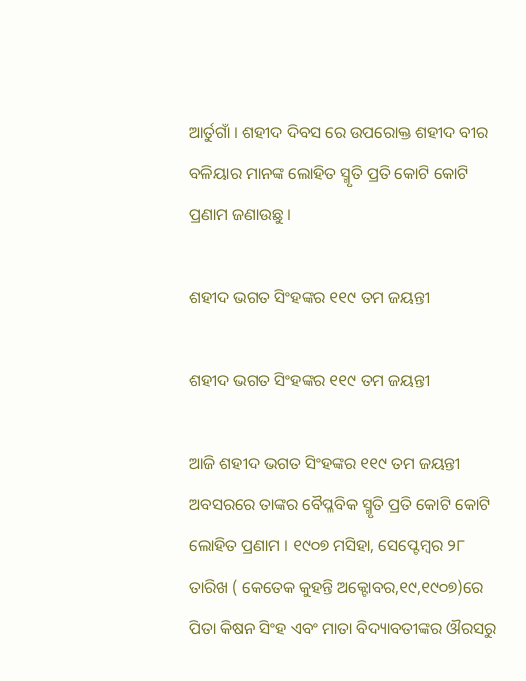ଆର୍ତୁଗାଁ । ଶହୀଦ ଦିବସ ରେ ଉପରୋକ୍ତ ଶହୀଦ ବୀର ବଳିୟାର ମାନଙ୍କ ଲୋହିତ ସ୍ମୃତି ପ୍ରତି କୋଟି କୋଟି ପ୍ରଣାମ ଜଣାଉଛୁ ।

ଶହୀଦ ଭଗତ ସିଂହଙ୍କର ୧୧୯ ତମ ଜୟନ୍ତୀ

ଶହୀଦ ଭଗତ ସିଂହଙ୍କର ୧୧୯ ତମ ଜୟନ୍ତୀ

ଆଜି ଶହୀଦ ଭଗତ ସିଂହଙ୍କର ୧୧୯ ତମ ଜୟନ୍ତୀ ଅବସରରେ ତାଙ୍କର ବୈପ୍ଳବିକ ସ୍ମୃତି ପ୍ରତି କୋଟି କୋଟି ଲୋହିତ ପ୍ରଣାମ । ୧୯୦୭ ମସିହା, ସେପ୍ଟେମ୍ବର ୨୮ ତାରିଖ ( କେତେକ କୁହନ୍ତି ଅକ୍ଟୋବର,୧୯,୧୯୦୭)ରେ ପିତା କିଷନ ସିଂହ ଏବଂ ମାତା ବିଦ୍ୟାବତୀଙ୍କର ଔରସରୁ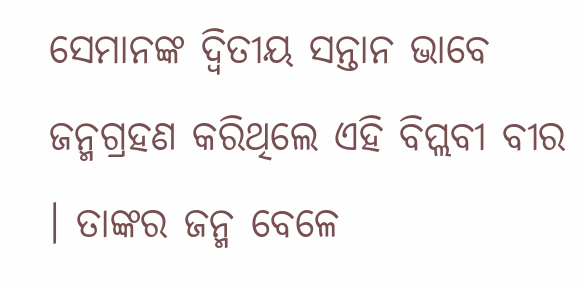ସେମାନଙ୍କ ଦ୍ୱିତୀୟ ସନ୍ତାନ ଭାବେ ଜନ୍ମଗ୍ରହଣ କରିଥିଲେ ଏହି ବିପ୍ଲବୀ ବୀର । ତାଙ୍କର ଜନ୍ମ ବେଳେ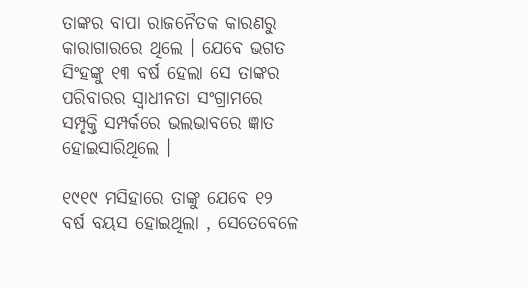ତାଙ୍କର ବାପା ରାଜନୈତକ କାରଣରୁ କାରାଗାରରେ ଥିଲେ । ଯେବେ ଭଗତ ସିଂହଙ୍କୁ ୧୩ ବର୍ଷ ହେଲା ସେ ତାଙ୍କର ପରିବାରର ସ୍ୱାଧୀନତା ସଂଗ୍ରାମରେ ସମ୍ପୃକ୍ତି ସମ୍ପର୍କରେ ଭଲଭାବରେ ଜ୍ଞାତ ହୋଇସାରିଥିଲେ ।

୧୯୧୯ ମସିହାରେ ତାଙ୍କୁ ଯେବେ ୧୨ ବର୍ଷ ବୟସ ହୋଇଥିଲା , ସେତେବେଳେ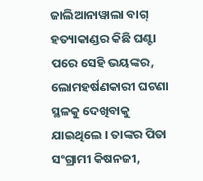ଜାଲିଆନାୱାଲା ବାଗ୍ ହତ୍ୟାକାଣ୍ଡର କିଛି ଘଣ୍ଟା ପରେ ସେହି ଭୟଙ୍କର, ଲୋମହର୍ଷଣକାରୀ ଘଟଣା ସ୍ଥଳକୁ ଦେଖିବାକୁ ଯାଇଥିଲେ । ତାଙ୍କର ପିତା ସଂଗ୍ରାମୀ କିଷନଜୀ,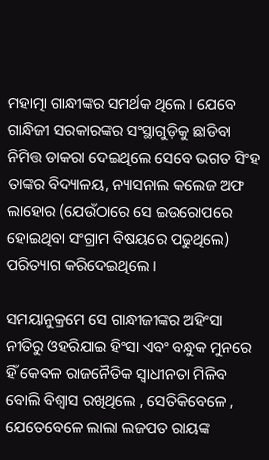ମହାତ୍ମା ଗାନ୍ଧୀଙ୍କର ସମର୍ଥକ ଥିଲେ । ଯେବେ ଗାନ୍ଧିଜୀ ସରକାରଙ୍କର ସଂସ୍ଥାଗୁଡ଼ିକୁ ଛାଡିବା ନିମିତ୍ତ ଡାକରା ଦେଇଥିଲେ ସେବେ ଭଗତ ସିଂହ ତାଙ୍କର ବିଦ୍ୟାଳୟ, ନ୍ୟାସନାଲ କଲେଜ ଅଫ ଲାହୋର (ଯେଉଁଠାରେ ସେ ଇଉରୋପରେ ହୋଇଥିବା ସଂଗ୍ରାମ ବିଷୟରେ ପଢୁଥିଲେ) ପରିତ୍ୟାଗ କରିଦେଇଥିଲେ ।

ସମୟାନୁକ୍ରମେ ସେ ଗାନ୍ଧୀଜୀଙ୍କର ଅହିଂସା ନୀତିରୁ ଓହରିଯାଇ ହିଂସା ଏବଂ ବନ୍ଧୁକ ମୁନରେ ହିଁ କେବଳ ରାଜନୈତିକ ସ୍ୱାଧୀନତା ମିଳିବ ବୋଲି ବିଶ୍ୱାସ ରଖିଥିଲେ , ସେତିକିବେଳେ , ଯେତେବେଳେ ଲାଲା ଲଜପତ ରାୟଙ୍କ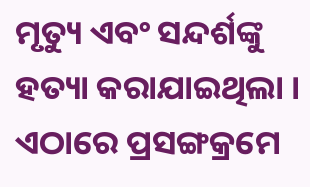ମୃତ୍ୟୁ ଏବଂ ସନ୍ଦର୍ଶଙ୍କୁ ହତ୍ୟା କରାଯାଇଥିଲା । ଏଠାରେ ପ୍ରସଙ୍ଗକ୍ରମେ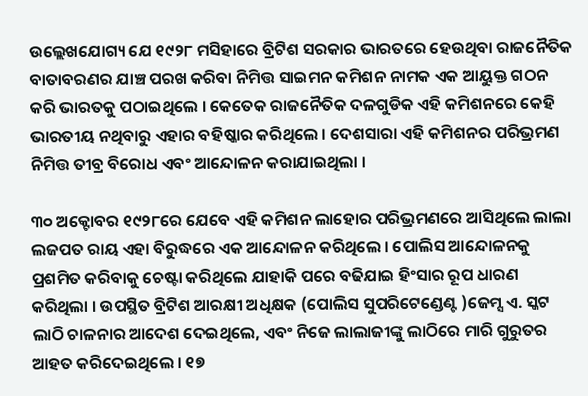ଉଲ୍ଲେଖଯୋଗ୍ୟ ଯେ ୧୯୨୮ ମସିହାରେ ବ୍ରିଟିଶ ସରକାର ଭାରତରେ ହେଉଥିବା ରାଜନୈତିକ ବାତାବରଣର ଯାଞ୍ଚ ପରଖ କରିବା ନିମିତ୍ତ ସାଇମନ କମିଶନ ନାମକ ଏକ ଆୟୁକ୍ତ ଗଠନ କରି ଭାରତକୁ ପଠାଇଥିଲେ । କେତେକ ରାଜନୈତିକ ଦଳଗୁଡିକ ଏହି କମିଶନରେ କେହି ଭାରତୀୟ ନଥିବାରୁ ଏହାର ବହିଷ୍କାର କରିଥିଲେ । ଦେଶସାରା ଏହି କମିଶନର ପରିଭ୍ରମଣ ନିମିତ୍ତ ତୀବ୍ର ବିରୋଧ ଏବଂ ଆନ୍ଦୋଳନ କରାଯାଇଥିଲା ।

୩୦ ଅକ୍ଟୋବର ୧୯୨୮ରେ ଯେବେ ଏହି କମିଶନ ଲାହୋର ପରିଭ୍ରମଣରେ ଆସିଥିଲେ ଲାଲା ଲଜପତ ରାୟ ଏହା ବିରୁଦ୍ଧରେ ଏକ ଆନ୍ଦୋଳନ କରିଥିଲେ । ପୋଲିସ ଆନ୍ଦୋଳନକୁ ପ୍ରଶମିତ କରିବାକୁ ଚେଷ୍ଟା କରିଥିଲେ ଯାହାକି ପରେ ବଢିଯାଇ ହିଂସାର ରୂପ ଧାରଣ କରିଥିଲା । ଉପସ୍ଥିତ ବ୍ରିଟିଶ ଆରକ୍ଷୀ ଅଧିକ୍ଷକ (ପୋଲିସ ସୁପରିଟେଣ୍ଡେଣ୍ଟ )ଜେମ୍ସ ଏ. ସ୍କଟ ଲାଠି ଚାଳନାର ଆଦେଶ ଦେଇଥିଲେ, ଏବଂ ନିଜେ ଲାଲାଜୀଙ୍କୁ ଲାଠିରେ ମାରି ଗୁରୁତର ଆହତ କରିଦେଇଥିଲେ । ୧୭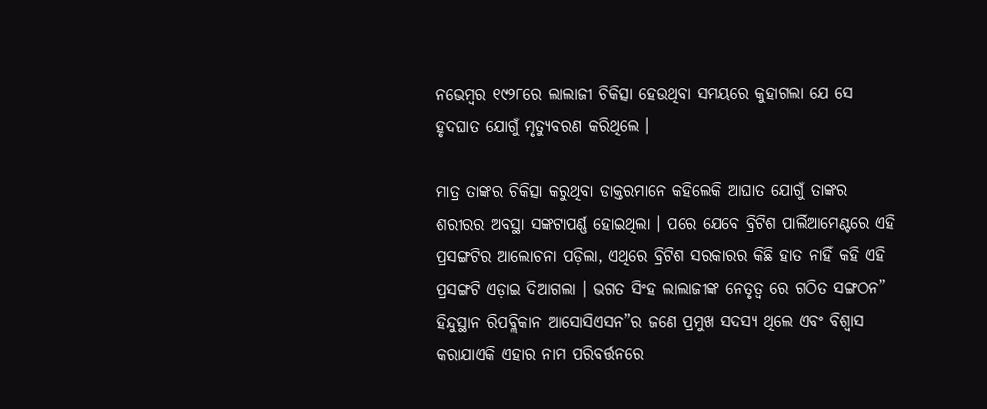ନଭେମ୍ବର ୧୯୨୮ରେ ଲାଲାଜୀ ଚିକିତ୍ସା ହେଉଥିବା ସମୟରେ କୁହାଗଲା ଯେ ସେ ହୃଦଘାତ ଯୋଗୁଁ ମୃତ୍ୟୁବରଣ କରିଥିଲେ ।

ମାତ୍ର ତାଙ୍କର ଚିକିତ୍ସା କରୁଥିବା ଡାକ୍ତରମାନେ କହିଲେକି ଆଘାତ ଯୋଗୁଁ ତାଙ୍କର ଶରୀରର ଅବସ୍ଥା ସଙ୍କଟାପର୍ଣ୍ଣ ହୋଇଥିଲା । ପରେ ଯେବେ ବ୍ରିଟିଶ ପାର୍ଲିଆମେଣ୍ଟରେ ଏହି ପ୍ରସଙ୍ଗଟିର ଆଲୋଚନା ପଡ଼ିଲା, ଏଥିରେ ବ୍ରିଟିଶ ସରକାରର କିଛି ହାତ ନାହିଁ କହି ଏହି ପ୍ରସଙ୍ଗଟି ଏଡ଼ାଇ ଦିଆଗଲା । ଭଗତ ସିଂହ ଲାଲାଜୀଙ୍କ ନେତୃତ୍ବ ରେ ଗଠିତ ସଙ୍ଗଠନ” ହିନ୍ଦୁସ୍ଥାନ ରିପବ୍ଲିକାନ ଆସୋସିଏସନ”ର ଜଣେ ପ୍ରମୁଖ ସଦସ୍ୟ ଥିଲେ ଏବଂ ବିଶ୍ୱାସ କରାଯାଏକି ଏହାର ନାମ ପରିବର୍ତ୍ତନରେ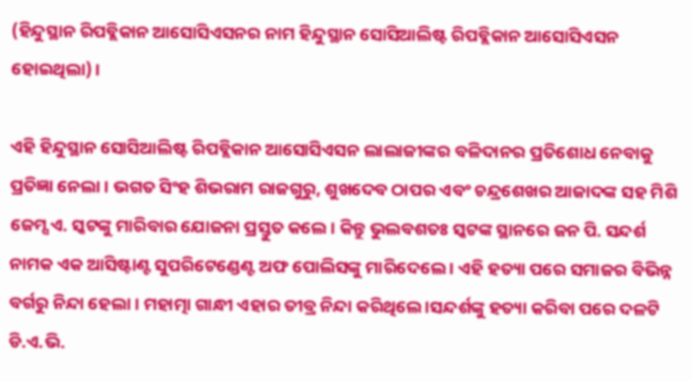(ହିନ୍ଦୁସ୍ଥାନ ରିପବ୍ଲିକାନ ଆସୋସିଏସନର ନାମ ହିନ୍ଦୁସ୍ଥାନ ସୋସିଆଲିଷ୍ଟ ରିପବ୍ଲିକାନ ଆସୋସିଏସନ ହୋଇଥିଲା) ।

ଏହି ହିନ୍ଦୁସ୍ଥାନ ସୋସିଆଲିଷ୍ଟ ରିପବ୍ଲିକାନ ଆସୋସିଏସନ ଲାଲାଜୀଙ୍କର ବଳିଦାନର ପ୍ରତିଶୋଧ ନେବାକୁ ପ୍ରତିଜ୍ଞା ନେଲା । ଭଗତ ସିଂହ ଶିଭରାମ ରାଜଗୁରୁ, ଶୁଖଦେବ ଠାପର ଏବଂ ଚନ୍ଦ୍ରଶେଖର ଆଜାଦଙ୍କ ସହ ମିଶି ଜେମ୍ସ ଏ. ସ୍କଟଙ୍କୁ ମାରିବାର ଯୋଜନା ପ୍ରସ୍ତୁତ କଲେ । କିନ୍ତୁ ଭୁଲବଶତଃ ସ୍କଟଙ୍କ ସ୍ଥାନରେ ଜନ ପି. ସନ୍ଦର୍ଶ ନାମକ ଏକ ଆସିଷ୍ଟାଣ୍ଟ ସୁପରିଟେଣ୍ଡେଣ୍ଟ ଅଫ ପୋଲିସଙ୍କୁ ମାରିଦେଲେ । ଏହି ହତ୍ୟା ପରେ ସମାଜର ବିଭିନ୍ନ ବର୍ଗରୁ ନିନ୍ଦା ହେଲା । ମହାତ୍ମା ଗାନ୍ଧୀ ଏହାର ତୀବ୍ର ନିନ୍ଦା କରିଥିଲେ ।ସନ୍ଦର୍ଶଙ୍କୁ ହତ୍ୟା କରିବା ପରେ ଦଳଟି ଡି.ଏ.ଭି.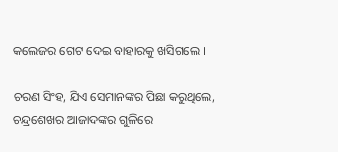କଲେଜର ଗେଟ ଦେଇ ବାହାରକୁ ଖସିଗଲେ ।

ଚରଣ ସିଂହ, ଯିଏ ସେମାନଙ୍କର ପିଛା କରୁଥିଲେ, ଚନ୍ଦ୍ରଶେଖର ଆଜାଦଙ୍କର ଗୁଳିରେ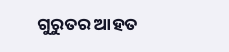ଗୁରୁତର ଆହତ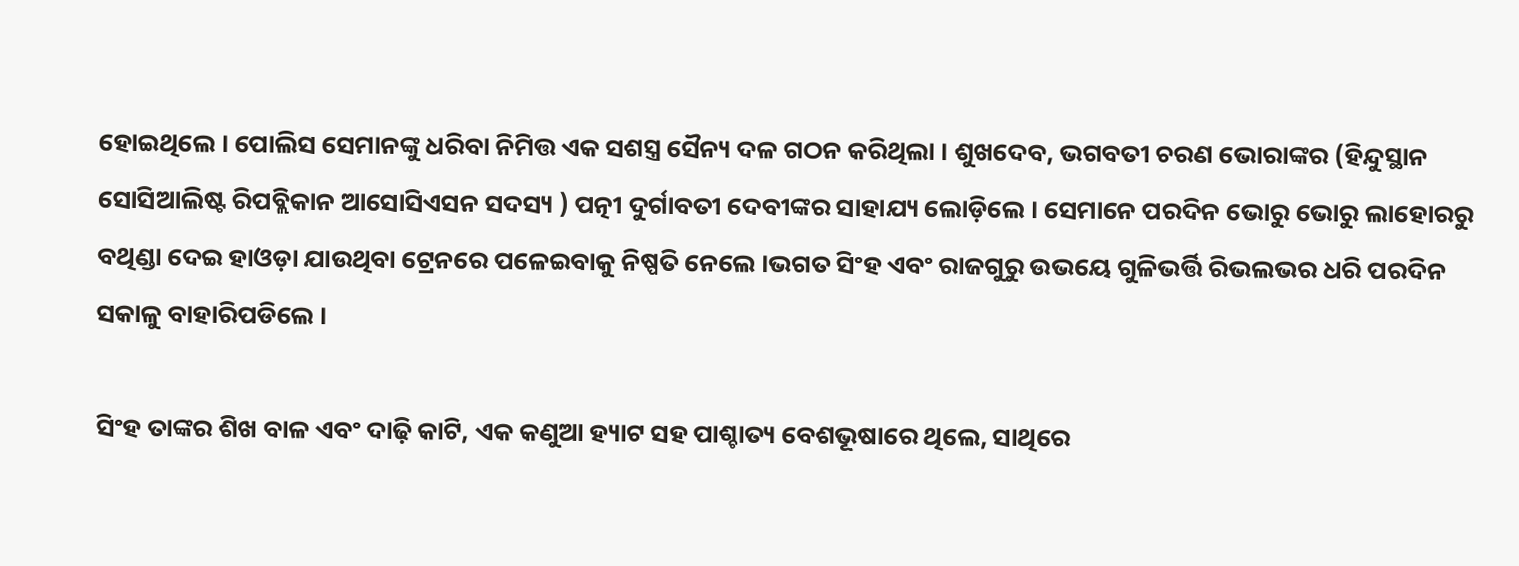ହୋଇଥିଲେ । ପୋଲିସ ସେମାନଙ୍କୁ ଧରିବା ନିମିତ୍ତ ଏକ ସଶସ୍ତ୍ର ସୈନ୍ୟ ଦଳ ଗଠନ କରିଥିଲା । ଶୁଖଦେବ, ଭଗବତୀ ଚରଣ ଭୋରାଙ୍କର (ହିନ୍ଦୁସ୍ଥାନ ସୋସିଆଲିଷ୍ଟ ରିପବ୍ଲିକାନ ଆସୋସିଏସନ ସଦସ୍ୟ ) ପତ୍ନୀ ଦୁର୍ଗାବତୀ ଦେବୀଙ୍କର ସାହାଯ୍ୟ ଲୋଡ଼ିଲେ । ସେମାନେ ପରଦିନ ଭୋରୁ ଭୋରୁ ଲାହୋରରୁ ବଥିଣ୍ଡା ଦେଇ ହାଓଡ଼ା ଯାଉଥିବା ଟ୍ରେନରେ ପଳେଇବାକୁ ନିଷ୍ପତି ନେଲେ ।ଭଗତ ସିଂହ ଏବଂ ରାଜଗୁରୁ ଉଭୟେ ଗୁଳିଭର୍ତ୍ତି ରିଭଲଭର ଧରି ପରଦିନ ସକାଳୁ ବାହାରିପଡିଲେ ।

ସିଂହ ତାଙ୍କର ଶିଖ ବାଳ ଏବଂ ଦାଢ଼ି କାଟି, ଏକ କଣୁଆ ହ୍ୟାଟ ସହ ପାଶ୍ଚାତ୍ୟ ବେଶଭୂଷାରେ ଥିଲେ, ସାଥିରେ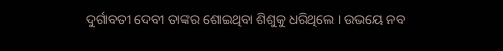ଦୁର୍ଗାବତୀ ଦେବୀ ତାଙ୍କର ଶୋଇଥିବା ଶିଶୁକୁ ଧରିଥିଲେ । ଉଭୟେ ନବ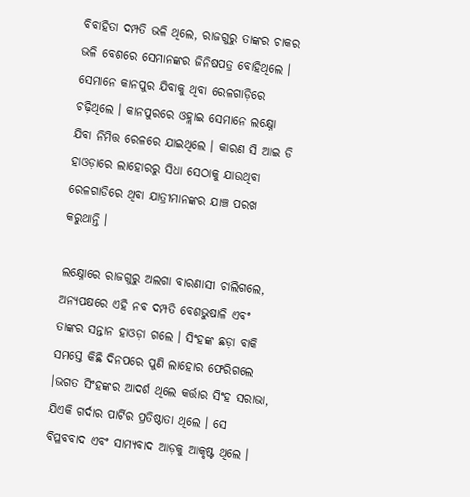ବିବାହିତା ଦମ୍ପତି ଭଳି ଥିଲେ, ରାଜଗୁରୁ ତାଙ୍କର ଚାକର ଭଳି ବେଶରେ ସେମାନଙ୍କର ଜିନିଷପତ୍ର ବୋହିଥିଲେ । ସେମାନେ କାନପୁର ଯିବାକୁ ଥିବା ରେଳଗାଡ଼ିରେ ଚଢ଼ିଥିଲେ । କାନପୁରରେ ଓହ୍ଲାଇ ସେମାନେ ଲକ୍ଷ୍ନୋ ଯିବା ନିମିତ୍ତ ରେଳରେ ଯାଇଥିଲେ । କାରଣ ସି ଆଇ ଡି ହାଓଡ଼ାରେ ଲାହୋରରୁ ସିଧା ସେଠାକୁ ଯାଉଥିବା ରେଳଗାଡିରେ ଥିବା ଯାତ୍ରୀମାନଙ୍କର ଯାଞ୍ଚ ପରଖ କରୁଥାନ୍ତି ।

ଲକ୍ଷ୍ନୋରେ ରାଜଗୁରୁ ଅଲଗା ବାରଣାସୀ ଚାଲିଗଲେ, ଅନ୍ୟପକ୍ଷରେ ଏହି ନବ ଦମ୍ପତି ବେଶଭୁଷାଳି ଏବଂ ତାଙ୍କର ସନ୍ତାନ ହାଓଡ଼ା ଗଲେ । ସିଂହଙ୍କ ଛଡ଼ା ବାକି ସମସ୍ତେ କିଛି ଦିନପରେ ପୁଣି ଲାହୋର ଫେରିଗଲେ ।ଭଗତ ସିଂହଙ୍କର ଆଦର୍ଶ ଥିଲେ କର୍ତ୍ତାର ସିଂହ ସରାଭା, ଯିଏକି ଗର୍ଦାର ପାର୍ଟିର ପ୍ରତିଷ୍ଠାତା ଥିଲେ । ସେ ବିପ୍ଳବବାଦ ଏବଂ ସାମ୍ୟବାଦ ଆଡ଼କୁ ଆକୃଷ୍ଟ ଥିଲେ ।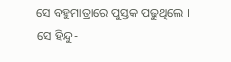ସେ ବହୁମାତ୍ରାରେ ପୁସ୍ତକ ପଢୁଥିଲେ । ସେ ହିନ୍ଦୁ-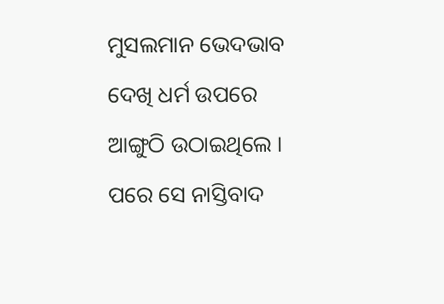ମୁସଲମାନ ଭେଦଭାବ ଦେଖି ଧର୍ମ ଉପରେ ଆଙ୍ଗୁଠି ଉଠାଇଥିଲେ । ପରେ ସେ ନାସ୍ତିବାଦ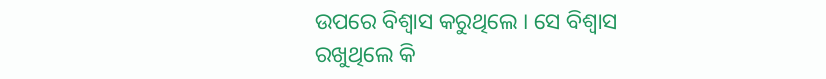ଉପରେ ବିଶ୍ୱାସ କରୁଥିଲେ । ସେ ବିଶ୍ୱାସ ରଖୁଥିଲେ କି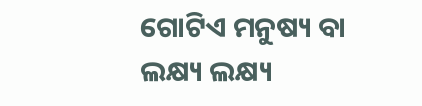ଗୋଟିଏ ମନୁଷ୍ୟ ବା ଲକ୍ଷ୍ୟ ଲକ୍ଷ୍ୟ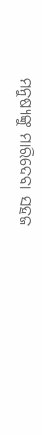ମନୁଷ୍ୟଙ୍କୁ ମାରିଦେବା ସହଜ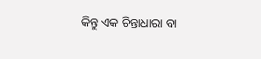କିନ୍ତୁ ଏକ ଚିନ୍ତାଧାରା ବା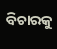ବିଚାରକୁ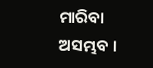ମାରିବା ଅସମ୍ଭବ ।